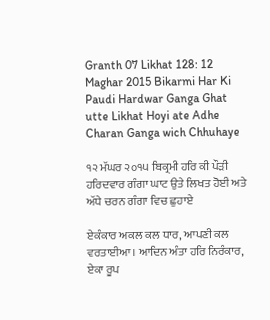Granth 07 Likhat 128: 12 Maghar 2015 Bikarmi Har Ki Paudi Hardwar Ganga Ghat utte Likhat Hoyi ate Adhe Charan Ganga wich Chhuhaye

੧੨ ਮੱਘਰ ੨੦੧੫ ਬਿਕ੍ਰਮੀ ਹਰਿ ਕੀ ਪੌੜੀ ਹਰਿਦਵਾਰ ਗੰਗਾ ਘਾਟ ਉਤੇ ਲਿਖਤ ਹੋਈ ਅਤੇ ਅੱਧੇ ਚਰਨ ਗੰਗਾ ਵਿਚ ਛੁਹਾਏ

ਏਕੰਕਾਰ ਅਕਲ ਕਲ ਧਾਰ, ਆਪਣੀ ਕਲ ਵਰਤਾਈਆ। ਆਦਿਨ ਅੰਤਾ ਹਰਿ ਨਿਰੰਕਾਰ, ਏਕਾ ਰੂਪ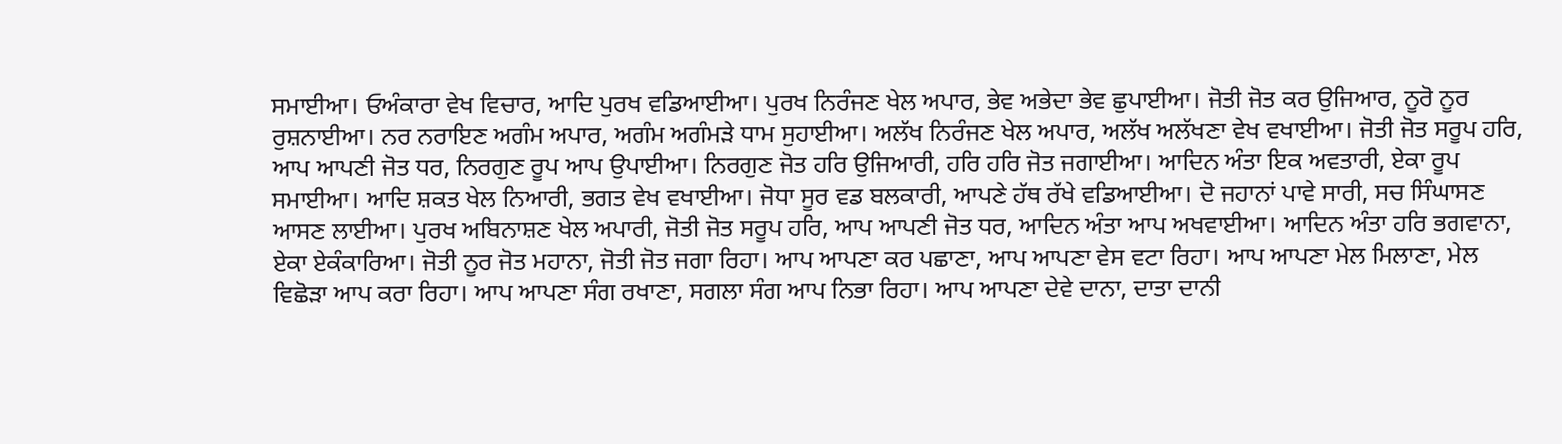ਸਮਾਈਆ। ਓਅੰਕਾਰਾ ਵੇਖ ਵਿਚਾਰ, ਆਦਿ ਪੁਰਖ ਵਡਿਆਈਆ। ਪੁਰਖ ਨਿਰੰਜਣ ਖੇਲ ਅਪਾਰ, ਭੇਵ ਅਭੇਦਾ ਭੇਵ ਛੁਪਾਈਆ। ਜੋਤੀ ਜੋਤ ਕਰ ਉਜਿਆਰ, ਨੂਰੋ ਨੂਰ ਰੁਸ਼ਨਾਈਆ। ਨਰ ਨਰਾਇਣ ਅਗੰਮ ਅਪਾਰ, ਅਗੰਮ ਅਗੰਮੜੇ ਧਾਮ ਸੁਹਾਈਆ। ਅਲੱਖ ਨਿਰੰਜਣ ਖੇਲ ਅਪਾਰ, ਅਲੱਖ ਅਲੱਖਣਾ ਵੇਖ ਵਖਾਈਆ। ਜੋਤੀ ਜੋਤ ਸਰੂਪ ਹਰਿ, ਆਪ ਆਪਣੀ ਜੋਤ ਧਰ, ਨਿਰਗੁਣ ਰੂਪ ਆਪ ਉਪਾਈਆ। ਨਿਰਗੁਣ ਜੋਤ ਹਰਿ ਉਜਿਆਰੀ, ਹਰਿ ਹਰਿ ਜੋਤ ਜਗਾਈਆ। ਆਦਿਨ ਅੰਤਾ ਇਕ ਅਵਤਾਰੀ, ਏਕਾ ਰੂਪ ਸਮਾਈਆ। ਆਦਿ ਸ਼ਕਤ ਖੇਲ ਨਿਆਰੀ, ਭਗਤ ਵੇਖ ਵਖਾਈਆ। ਜੋਧਾ ਸੂਰ ਵਡ ਬਲਕਾਰੀ, ਆਪਣੇ ਹੱਥ ਰੱਖੇ ਵਡਿਆਈਆ। ਦੋ ਜਹਾਨਾਂ ਪਾਵੇ ਸਾਰੀ, ਸਚ ਸਿੰਘਾਸਣ ਆਸਣ ਲਾਈਆ। ਪੁਰਖ ਅਬਿਨਾਸ਼ਣ ਖੇਲ ਅਪਾਰੀ, ਜੋਤੀ ਜੋਤ ਸਰੂਪ ਹਰਿ, ਆਪ ਆਪਣੀ ਜੋਤ ਧਰ, ਆਦਿਨ ਅੰਤਾ ਆਪ ਅਖਵਾਈਆ। ਆਦਿਨ ਅੰਤਾ ਹਰਿ ਭਗਵਾਨਾ, ਏਕਾ ਏਕੰਕਾਰਿਆ। ਜੋਤੀ ਨੂਰ ਜੋਤ ਮਹਾਨਾ, ਜੋਤੀ ਜੋਤ ਜਗਾ ਰਿਹਾ। ਆਪ ਆਪਣਾ ਕਰ ਪਛਾਣਾ, ਆਪ ਆਪਣਾ ਵੇਸ ਵਟਾ ਰਿਹਾ। ਆਪ ਆਪਣਾ ਮੇਲ ਮਿਲਾਣਾ, ਮੇਲ ਵਿਛੋੜਾ ਆਪ ਕਰਾ ਰਿਹਾ। ਆਪ ਆਪਣਾ ਸੰਗ ਰਖਾਣਾ, ਸਗਲਾ ਸੰਗ ਆਪ ਨਿਭਾ ਰਿਹਾ। ਆਪ ਆਪਣਾ ਦੇਵੇ ਦਾਨਾ, ਦਾਤਾ ਦਾਨੀ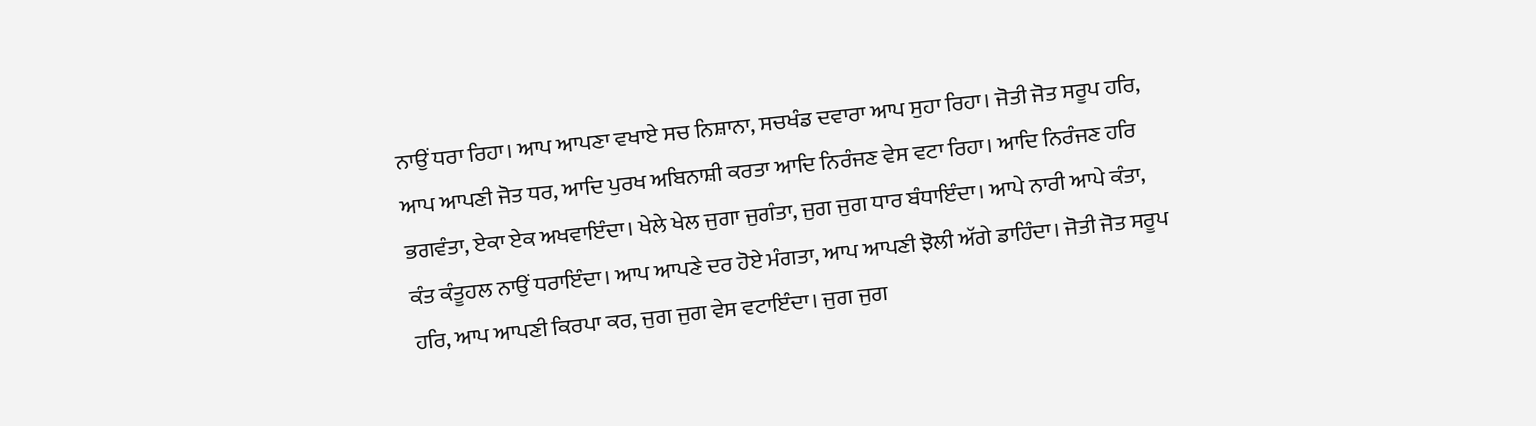ਨਾਉਂ ਧਰਾ ਰਿਹਾ। ਆਪ ਆਪਣਾ ਵਖਾਏ ਸਚ ਨਿਸ਼ਾਨਾ, ਸਚਖੰਡ ਦਵਾਰਾ ਆਪ ਸੁਹਾ ਰਿਹਾ। ਜੋਤੀ ਜੋਤ ਸਰੂਪ ਹਰਿ, ਆਪ ਆਪਣੀ ਜੋਤ ਧਰ, ਆਦਿ ਪੁਰਖ ਅਬਿਨਾਸ਼ੀ ਕਰਤਾ ਆਦਿ ਨਿਰੰਜਣ ਵੇਸ ਵਟਾ ਰਿਹਾ। ਆਦਿ ਨਿਰੰਜਣ ਹਰਿ ਭਗਵੰਤਾ, ਏਕਾ ਏਕ ਅਖਵਾਇੰਦਾ। ਖੇਲੇ ਖੇਲ ਜੁਗਾ ਜੁਗੰਤਾ, ਜੁਗ ਜੁਗ ਧਾਰ ਬੰਧਾਇੰਦਾ। ਆਪੇ ਨਾਰੀ ਆਪੇ ਕੰਤਾ, ਕੰਤ ਕੰਤੂਹਲ ਨਾਉਂ ਧਰਾਇੰਦਾ। ਆਪ ਆਪਣੇ ਦਰ ਹੋਏ ਮੰਗਤਾ, ਆਪ ਆਪਣੀ ਝੋਲੀ ਅੱਗੇ ਡਾਹਿੰਦਾ। ਜੋਤੀ ਜੋਤ ਸਰੂਪ ਹਰਿ, ਆਪ ਆਪਣੀ ਕਿਰਪਾ ਕਰ, ਜੁਗ ਜੁਗ ਵੇਸ ਵਟਾਇੰਦਾ। ਜੁਗ ਜੁਗ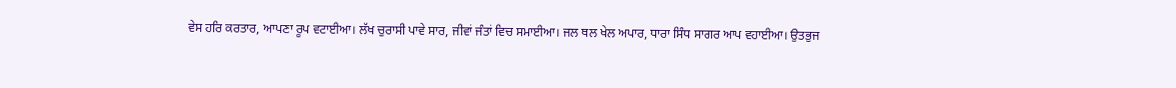ਵੇਸ ਹਰਿ ਕਰਤਾਰ, ਆਪਣਾ ਰੂਪ ਵਟਾਈਆ। ਲੱਖ ਚੁਰਾਸੀ ਪਾਵੇ ਸਾਰ, ਜੀਵਾਂ ਜੰਤਾਂ ਵਿਚ ਸਮਾਈਆ। ਜਲ ਥਲ ਖੇਲ ਅਪਾਰ, ਧਾਰਾ ਸਿੰਧ ਸਾਗਰ ਆਪ ਵਹਾਈਆ। ਉਤਭੁਜ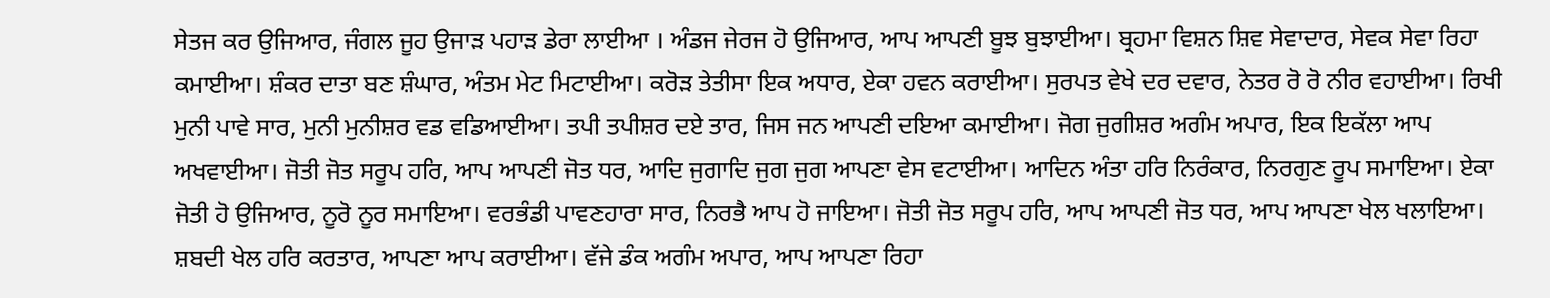ਸੇਤਜ ਕਰ ਉਜਿਆਰ, ਜੰਗਲ ਜੂਹ ਉਜਾੜ ਪਹਾੜ ਡੇਰਾ ਲਾਈਆ । ਅੰਡਜ ਜੇਰਜ ਹੋ ਉਜਿਆਰ, ਆਪ ਆਪਣੀ ਬੂਝ ਬੁਝਾਈਆ। ਬ੍ਰਹਮਾ ਵਿਸ਼ਨ ਸ਼ਿਵ ਸੇਵਾਦਾਰ, ਸੇਵਕ ਸੇਵਾ ਰਿਹਾ ਕਮਾਈਆ। ਸ਼ੰਕਰ ਦਾਤਾ ਬਣ ਸ਼ੰਘਾਰ, ਅੰਤਮ ਮੇਟ ਮਿਟਾਈਆ। ਕਰੋੜ ਤੇਤੀਸਾ ਇਕ ਅਧਾਰ, ਏਕਾ ਹਵਨ ਕਰਾਈਆ। ਸੁਰਪਤ ਵੇਖੇ ਦਰ ਦਵਾਰ, ਨੇਤਰ ਰੋ ਰੋ ਨੀਰ ਵਹਾਈਆ। ਰਿਖੀ ਮੁਨੀ ਪਾਵੇ ਸਾਰ, ਮੁਨੀ ਮੁਨੀਸ਼ਰ ਵਡ ਵਡਿਆਈਆ। ਤਪੀ ਤਪੀਸ਼ਰ ਦਏ ਤਾਰ, ਜਿਸ ਜਨ ਆਪਣੀ ਦਇਆ ਕਮਾਈਆ। ਜੋਗ ਜੁਗੀਸ਼ਰ ਅਗੰਮ ਅਪਾਰ, ਇਕ ਇਕੱਲਾ ਆਪ ਅਖਵਾਈਆ। ਜੋਤੀ ਜੋਤ ਸਰੂਪ ਹਰਿ, ਆਪ ਆਪਣੀ ਜੋਤ ਧਰ, ਆਦਿ ਜੁਗਾਦਿ ਜੁਗ ਜੁਗ ਆਪਣਾ ਵੇਸ ਵਟਾਈਆ। ਆਦਿਨ ਅੰਤਾ ਹਰਿ ਨਿਰੰਕਾਰ, ਨਿਰਗੁਣ ਰੂਪ ਸਮਾਇਆ। ਏਕਾ ਜੋਤੀ ਹੋ ਉਜਿਆਰ, ਨੂਰੋ ਨੂਰ ਸਮਾਇਆ। ਵਰਭੰਡੀ ਪਾਵਣਹਾਰਾ ਸਾਰ, ਨਿਰਭੈ ਆਪ ਹੋ ਜਾਇਆ। ਜੋਤੀ ਜੋਤ ਸਰੂਪ ਹਰਿ, ਆਪ ਆਪਣੀ ਜੋਤ ਧਰ, ਆਪ ਆਪਣਾ ਖੇਲ ਖਲਾਇਆ। ਸ਼ਬਦੀ ਖੇਲ ਹਰਿ ਕਰਤਾਰ, ਆਪਣਾ ਆਪ ਕਰਾਈਆ। ਵੱਜੇ ਡੰਕ ਅਗੰਮ ਅਪਾਰ, ਆਪ ਆਪਣਾ ਰਿਹਾ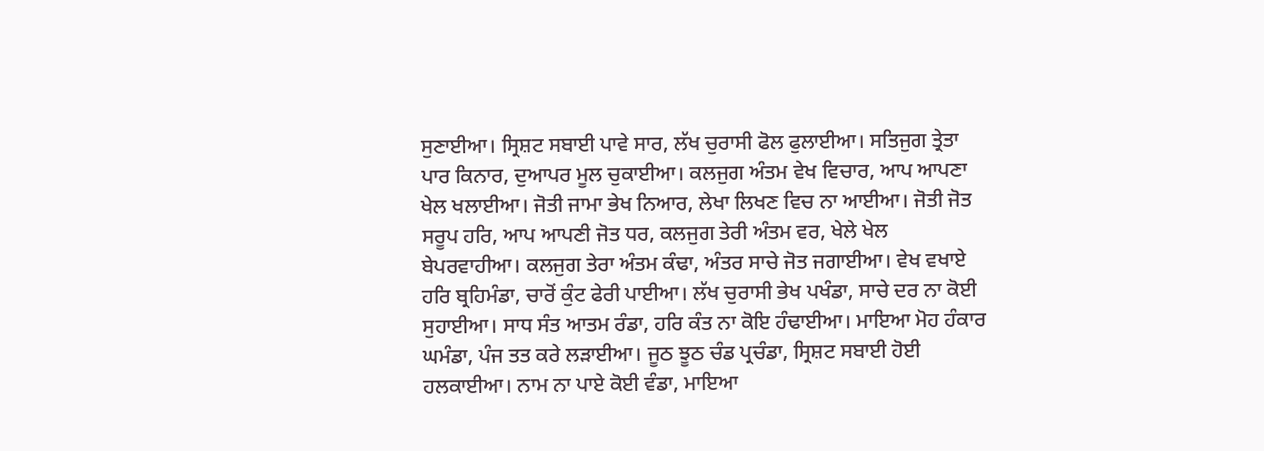ਸੁਣਾਈਆ। ਸ੍ਰਿਸ਼ਟ ਸਬਾਈ ਪਾਵੇ ਸਾਰ, ਲੱਖ ਚੁਰਾਸੀ ਫੋਲ ਫੁਲਾਈਆ। ਸਤਿਜੁਗ ਤ੍ਰੇਤਾ ਪਾਰ ਕਿਨਾਰ, ਦੁਆਪਰ ਮੂਲ ਚੁਕਾਈਆ। ਕਲਜੁਗ ਅੰਤਮ ਵੇਖ ਵਿਚਾਰ, ਆਪ ਆਪਣਾ ਖੇਲ ਖਲਾਈਆ। ਜੋਤੀ ਜਾਮਾ ਭੇਖ ਨਿਆਰ, ਲੇਖਾ ਲਿਖਣ ਵਿਚ ਨਾ ਆਈਆ। ਜੋਤੀ ਜੋਤ ਸਰੂਪ ਹਰਿ, ਆਪ ਆਪਣੀ ਜੋਤ ਧਰ, ਕਲਜੁਗ ਤੇਰੀ ਅੰਤਮ ਵਰ, ਖੇਲੇ ਖੇਲ ਬੇਪਰਵਾਹੀਆ। ਕਲਜੁਗ ਤੇਰਾ ਅੰਤਮ ਕੰਢਾ, ਅੰਤਰ ਸਾਚੇ ਜੋਤ ਜਗਾਈਆ। ਵੇਖ ਵਖਾਏ ਹਰਿ ਬ੍ਰਹਿਮੰਡਾ, ਚਾਰੋਂ ਕੁੰਟ ਫੇਰੀ ਪਾਈਆ। ਲੱਖ ਚੁਰਾਸੀ ਭੇਖ ਪਖੰਡਾ, ਸਾਚੇ ਦਰ ਨਾ ਕੋਈ ਸੁਹਾਈਆ। ਸਾਧ ਸੰਤ ਆਤਮ ਰੰਡਾ, ਹਰਿ ਕੰਤ ਨਾ ਕੋਇ ਹੰਢਾਈਆ। ਮਾਇਆ ਮੋਹ ਹੰਕਾਰ ਘਮੰਡਾ, ਪੰਜ ਤਤ ਕਰੇ ਲੜਾਈਆ। ਜੂਠ ਝੂਠ ਚੰਡ ਪ੍ਰਚੰਡਾ, ਸ੍ਰਿਸ਼ਟ ਸਬਾਈ ਹੋਈ ਹਲਕਾਈਆ। ਨਾਮ ਨਾ ਪਾਏ ਕੋਈ ਵੰਡਾ, ਮਾਇਆ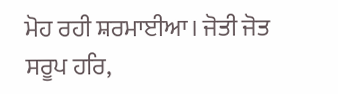ਮੋਹ ਰਹੀ ਸ਼ਰਮਾਈਆ। ਜੋਤੀ ਜੋਤ ਸਰੂਪ ਹਰਿ,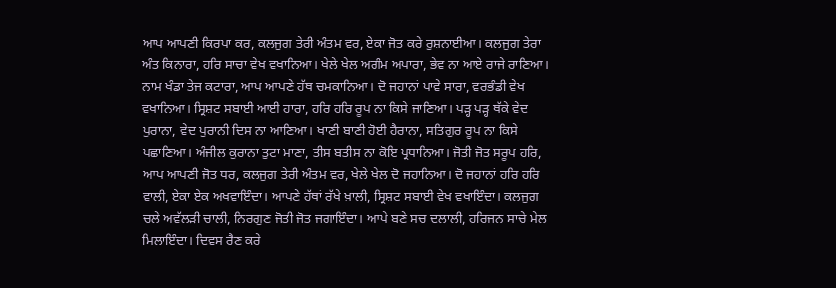ਆਪ ਆਪਣੀ ਕਿਰਪਾ ਕਰ, ਕਲਜੁਗ ਤੇਰੀ ਅੰਤਮ ਵਰ, ਏਕਾ ਜੋਤ ਕਰੇ ਰੁਸ਼ਨਾਈਆ। ਕਲਜੁਗ ਤੇਰਾ ਅੰਤ ਕਿਨਾਰਾ, ਹਰਿ ਸਾਚਾ ਵੇਖ ਵਖਾਨਿਆ। ਖੇਲੇ ਖੇਲ ਅਗੰਮ ਅਪਾਰਾ, ਭੇਵ ਨਾ ਆਏ ਰਾਜੇ ਰਾਣਿਆ। ਨਾਮ ਖੰਡਾ ਤੇਜ ਕਟਾਰਾ, ਆਪ ਆਪਣੇ ਹੱਥ ਚਮਕਾਨਿਆ। ਦੋ ਜਹਾਨਾਂ ਪਾਵੇ ਸਾਰਾ, ਵਰਭੰਡੀ ਵੇਖ ਵਖਾਨਿਆ। ਸ੍ਰਿਸ਼ਟ ਸਬਾਈ ਆਈ ਹਾਰਾ, ਹਰਿ ਹਰਿ ਰੂਪ ਨਾ ਕਿਸੇ ਜਾਣਿਆ। ਪੜ੍ਹ ਪੜ੍ਹ ਥੱਕੇ ਵੇਦ ਪੁਰਾਨਾ, ਵੇਦ ਪੁਰਾਨੀ ਦਿਸ ਨਾ ਆਣਿਆ। ਖਾਣੀ ਬਾਣੀ ਹੋਈ ਹੈਰਾਨਾ, ਸਤਿਗੁਰ ਰੂਪ ਨਾ ਕਿਸੇ ਪਛਾਣਿਆ। ਅੰਜੀਲ ਕੁਰਾਨਾ ਤੁਟਾ ਮਾਣਾ, ਤੀਸ ਬਤੀਸ ਨਾ ਕੋਇ ਪ੍ਰਧਾਨਿਆ। ਜੋਤੀ ਜੋਤ ਸਰੂਪ ਹਰਿ, ਆਪ ਆਪਣੀ ਜੋਤ ਧਰ, ਕਲਜੁਗ ਤੇਰੀ ਅੰਤਮ ਵਰ, ਖੇਲੇ ਖੇਲ ਦੋ ਜਹਾਨਿਆ। ਦੋ ਜਹਾਨਾਂ ਹਰਿ ਹਰਿ ਵਾਲੀ, ਏਕਾ ਏਕ ਅਖਵਾਇੰਦਾ। ਆਪਣੇ ਹੱਥਾਂ ਰੱਖੇ ਖ਼ਾਲੀ, ਸ੍ਰਿਸ਼ਟ ਸਬਾਈ ਵੇਖ ਵਖਾਇੰਦਾ। ਕਲਜੁਗ ਚਲੇ ਅਵੱਲੜੀ ਚਾਲੀ, ਨਿਰਗੁਣ ਜੋਤੀ ਜੋਤ ਜਗਾਇੰਦਾ। ਆਪੇ ਬਣੇ ਸਚ ਦਲਾਲੀ, ਹਰਿਜਨ ਸਾਚੇ ਮੇਲ ਮਿਲਾਇੰਦਾ। ਦਿਵਸ ਰੈਣ ਕਰੇ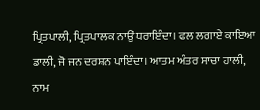ਪ੍ਰਿਤਪਾਲੀ, ਪ੍ਰਿਤਪਾਲਕ ਨਾਉਂ ਧਰਾਇੰਦਾ। ਫਲ ਲਗਾਏ ਕਾਇਆ ਡਾਲੀ, ਜੋ ਜਨ ਦਰਸ਼ਨ ਪਾਇੰਦਾ। ਆਤਮ ਅੰਤਰ ਸਾਚਾ ਹਾਲੀ, ਨਾਮ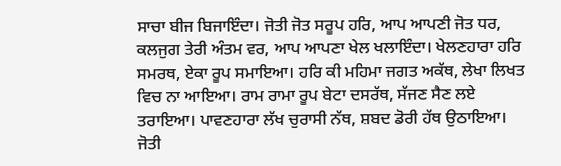ਸਾਚਾ ਬੀਜ ਬਿਜਾਇੰਦਾ। ਜੋਤੀ ਜੋਤ ਸਰੂਪ ਹਰਿ, ਆਪ ਆਪਣੀ ਜੋਤ ਧਰ, ਕਲਜੁਗ ਤੇਰੀ ਅੰਤਮ ਵਰ, ਆਪ ਆਪਣਾ ਖੇਲ ਖਲਾਇੰਦਾ। ਖੇਲਣਹਾਰਾ ਹਰਿ ਸਮਰਥ, ਏਕਾ ਰੂਪ ਸਮਾਇਆ। ਹਰਿ ਕੀ ਮਹਿਮਾ ਜਗਤ ਅਕੱਥ, ਲੇਖਾ ਲਿਖਤ ਵਿਚ ਨਾ ਆਇਆ। ਰਾਮ ਰਾਮਾ ਰੂਪ ਬੇਟਾ ਦਸਰੱਥ, ਸੱਜਣ ਸੈਣ ਲਏ ਤਰਾਇਆ। ਪਾਵਣਹਾਰਾ ਲੱਖ ਚੁਰਾਸੀ ਨੱਥ, ਸ਼ਬਦ ਡੋਰੀ ਹੱਥ ਉਠਾਇਆ। ਜੋਤੀ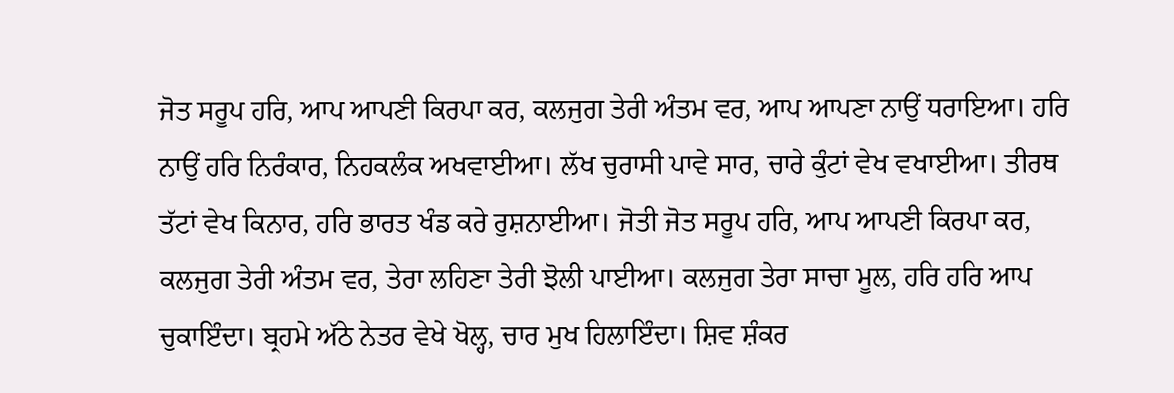ਜੋਤ ਸਰੂਪ ਹਰਿ, ਆਪ ਆਪਣੀ ਕਿਰਪਾ ਕਰ, ਕਲਜੁਗ ਤੇਰੀ ਅੰਤਮ ਵਰ, ਆਪ ਆਪਣਾ ਨਾਉਂ ਧਰਾਇਆ। ਹਰਿ ਨਾਉਂ ਹਰਿ ਨਿਰੰਕਾਰ, ਨਿਹਕਲੰਕ ਅਖਵਾਈਆ। ਲੱਖ ਚੁਰਾਸੀ ਪਾਵੇ ਸਾਰ, ਚਾਰੇ ਕੁੰਟਾਂ ਵੇਖ ਵਖਾਈਆ। ਤੀਰਥ ਤੱਟਾਂ ਵੇਖ ਕਿਨਾਰ, ਹਰਿ ਭਾਰਤ ਖੰਡ ਕਰੇ ਰੁਸ਼ਨਾਈਆ। ਜੋਤੀ ਜੋਤ ਸਰੂਪ ਹਰਿ, ਆਪ ਆਪਣੀ ਕਿਰਪਾ ਕਰ, ਕਲਜੁਗ ਤੇਰੀ ਅੰਤਮ ਵਰ, ਤੇਰਾ ਲਹਿਣਾ ਤੇਰੀ ਝੋਲੀ ਪਾਈਆ। ਕਲਜੁਗ ਤੇਰਾ ਸਾਚਾ ਮੂਲ, ਹਰਿ ਹਰਿ ਆਪ ਚੁਕਾਇੰਦਾ। ਬ੍ਰਹਮੇ ਅੱਠੇ ਨੇਤਰ ਵੇਖੇ ਖੋਲ੍ਹ, ਚਾਰ ਮੁਖ ਹਿਲਾਇੰਦਾ। ਸ਼ਿਵ ਸ਼ੰਕਰ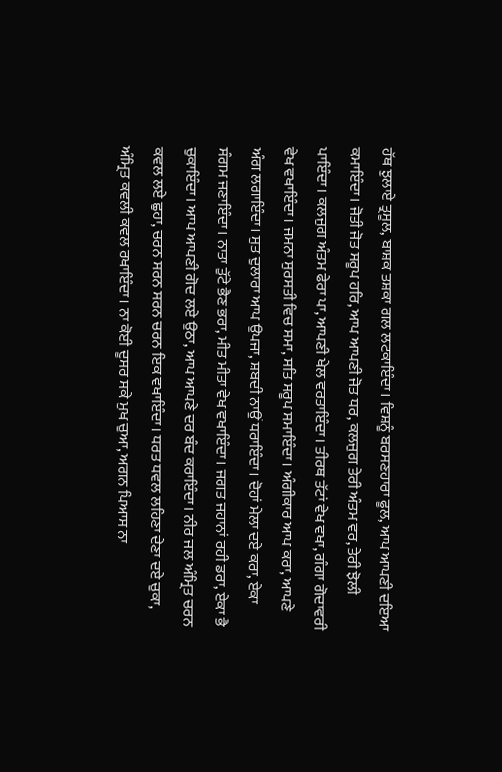ਹੱਥ ਝੁਲਾਏ ਤ੍ਰਸੂਲ, ਬਾਸ਼ਕ ਤਸ਼ਕਾ ਗਲ ਲਟਕਾਇੰਦਾ। ਵਿਸ਼ਨੂੰ ਬਰਸਣਹਾਰਾ ਫੂਲ, ਆਪ ਆਪਣੀ ਦਇਆ ਕਮਾਇੰਦਾ। ਜੋਤੀ ਜੋਤ ਸਰੂਪ ਹਰਿ, ਆਪ ਆਪਣੀ ਜੋਤ ਧਰ, ਕਲਜੁਗ ਤੇਰੀ ਅੰਤਮ ਵਰ, ਤੇਰੀ ਝੋਲੀ ਪਾਇੰਦਾ। ਕਲਜੁਗ ਅੰਤਮ ਫੇਰਾ ਪਾ, ਆਪਣੀ ਖੇਲ ਵਰਤਾਇੰਦਾ। ਤੀਰਥ ਤੱਟਾਂ ਵੇਖ ਵਖਾ, ਗੰਗਾ ਗੋਦਾਵਰੀ ਵੇਖ ਵਖਾਇੰਦਾ। ਜਮਨਾ ਸੁਰਸਤੀ ਵਿਚ ਸਮਾ, ਸਤਿ ਸਰੂਪ ਸਮਾਇੰਦਾ। ਅੰਗੀਕਾਰ ਆਪ ਕਰਾ, ਆਪਣੇ ਅੰਗ ਲਗਾਇੰਦਾ। ਸੁਤ ਦੁਲਾਰਾ ਆਪ ਉਪਜਾ, ਸ਼ਬਦੀ ਨਾਉਂ ਧਰਾਇੰਦਾ। ਦੋਹਾਂ ਮੇਲਾ ਦਏ ਕਰਾ, ਏਕਾ ਸੰਗਮ ਜਣਾਇੰਦਾ। ਨਾਤਾ ਤੁੱਟੇ ਭੈਣ ਭਰਾ, ਮੀਤ ਮੀਤਾ ਵੇਖ ਵਖਾਇੰਦਾ। ਜਗਤ ਜਹਾਨਾਂ ਰਹੀ ਡਰਾ, ਏਕਾ ਭੈ ਚੁਕਾਇੰਦਾ। ਆਪ ਆਪਣੀ ਗੋਦ ਲਏ ਉਠਾ, ਆਪ ਆਪਣੇ ਦਰ ਬੰਦ ਕਰਾਇੰਦਾ। ਨੀਰ ਜਲ ਅੰਮ੍ਰਿਤ ਚਰਨ ਕਵਲ ਲਏ ਛੁਹਾ, ਚਰਨ ਸਰਨ ਸਰਨ ਚਰਨ ਇਕ ਵਖਾਇੰਦਾ। ਧਰਤ ਧਵਲ ਲਹਿਣਾ ਦੇਣਾ ਦਏ ਚੁਕਾ, ਅੰਮ੍ਰਿਤ ਕਵਲੀ ਕਵਲ ਰਖਾਇੰਦਾ। ਨਾ ਕੋਈ ਦੂਸਰ ਸਕੇ ਮੁਖ ਚੁਆ, ਅਗਨ ਪਿਆਸ ਨਾ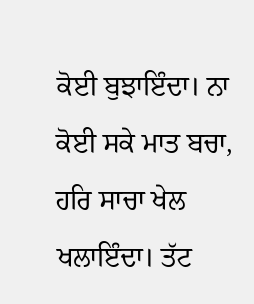ਕੋਈ ਬੁਝਾਇੰਦਾ। ਨਾ ਕੋਈ ਸਕੇ ਮਾਤ ਬਚਾ, ਹਰਿ ਸਾਚਾ ਖੇਲ ਖਲਾਇੰਦਾ। ਤੱਟ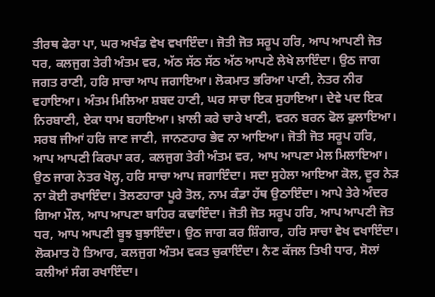ਤੀਰਥ ਫੇਰਾ ਪਾ, ਘਰ ਅਖੰਡ ਵੇਖ ਵਖਾਇੰਦਾ। ਜੋਤੀ ਜੋਤ ਸਰੂਪ ਹਰਿ, ਆਪ ਆਪਣੀ ਜੋਤ ਧਰ, ਕਲਜੁਗ ਤੇਰੀ ਅੰਤਮ ਵਰ, ਅੱਠ ਸੱਠ ਸੱਠ ਅੱਠ ਆਪਣੇ ਲੇਖੇ ਲਾਇੰਦਾ। ਉਠ ਜਾਗ ਜਗਤ ਰਾਣੀ, ਹਰਿ ਸਾਚਾ ਆਪ ਜਗਾਇਆ। ਲੋਕਮਾਤ ਭਰਿਆ ਪਾਣੀ, ਨੇਤਰ ਨੀਰ ਵਹਾਇਆ। ਅੰਤਮ ਮਿਲਿਆ ਸ਼ਬਦ ਹਾਣੀ, ਘਰ ਸਾਚਾ ਇਕ ਸੁਹਾਇਆ। ਦੇਵੇ ਪਦ ਇਕ ਨਿਰਬਾਣੀ, ਏਕਾ ਧਾਮ ਬਹਾਇਆ। ਖ਼ਾਲੀ ਕਰੇ ਚਾਰੇ ਖਾਣੀ, ਵਰਨ ਬਰਨ ਫੋਲ ਫੁਲਾਇਆ। ਸਰਬ ਜੀਆਂ ਹਰਿ ਜਾਣ ਜਾਣੀ, ਜਾਨਣਹਾਰ ਭੇਵ ਨਾ ਆਇਆ। ਜੋਤੀ ਜੋਤ ਸਰੂਪ ਹਰਿ, ਆਪ ਆਪਣੀ ਕਿਰਪਾ ਕਰ, ਕਲਜੁਗ ਤੇਰੀ ਅੰਤਮ ਵਰ, ਆਪ ਆਪਣਾ ਮੇਲ ਮਿਲਾਇਆ। ਉਠ ਜਾਗ ਨੇਤਰ ਖੋਲ੍ਹ, ਹਰਿ ਸਾਚਾ ਆਪ ਜਗਾਇੰਦਾ। ਸਦਾ ਸੁਹੇਲਾ ਆਇਆ ਕੋਲ, ਦੂਰ ਨੇੜ ਨਾ ਕੋਈ ਰਖਾਇੰਦਾ। ਤੋਲਣਹਾਰਾ ਪੂਰੇ ਤੋਲ, ਨਾਮ ਕੰਡਾ ਹੱਥ ਉਠਾਇੰਦਾ। ਆਪੇ ਤੇਰੇ ਅੰਦਰ ਗਿਆ ਮੌਲ, ਆਪ ਆਪਣਾ ਬਾਹਿਰ ਕਢਾਇੰਦਾ। ਜੋਤੀ ਜੋਤ ਸਰੂਪ ਹਰਿ, ਆਪ ਆਪਣੀ ਜੋਤ ਧਰ, ਆਪ ਆਪਣੀ ਬੂਝ ਬੁਝਾਇੰਦਾ। ਉਠ ਜਾਗ ਕਰ ਸ਼ਿੰਗਾਰ, ਹਰਿ ਸਾਚਾ ਵੇਖ ਵਖਾਇੰਦਾ। ਲੋਕਮਾਤ ਹੋ ਤਿਆਰ, ਕਲਜੁਗ ਅੰਤਮ ਵਕਤ ਚੁਕਾਇੰਦਾ। ਨੈਣ ਕੱਜਲ ਤਿਖੀ ਧਾਰ, ਸੋਲਾਂ ਕਲੀਆਂ ਸੰਗ ਰਖਾਇੰਦਾ।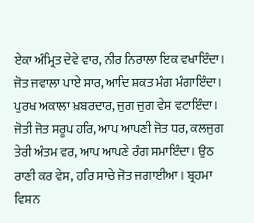ਏਕਾ ਅੰਮ੍ਰਿਤ ਦੇਵੇ ਵਾਰ, ਨੀਰ ਨਿਰਾਲਾ ਇਕ ਵਖਾਇੰਦਾ। ਜੋਤ ਜਵਾਲਾ ਪਾਏ ਸਾਰ, ਆਦਿ ਸ਼ਕਤ ਮੰਗ ਮੰਗਾਇੰਦਾ। ਪੁਰਖ ਅਕਾਲਾ ਖ਼ਬਰਦਾਰ, ਜੁਗ ਜੁਗ ਵੇਸ ਵਟਾਇੰਦਾ। ਜੋਤੀ ਜੋਤ ਸਰੂਪ ਹਰਿ, ਆਪ ਆਪਣੀ ਜੋਤ ਧਰ, ਕਲਜੁਗ ਤੇਰੀ ਅੰਤਮ ਵਰ, ਆਪ ਆਪਣੇ ਰੰਗ ਸਮਾਇੰਦਾ। ਉਠ ਰਾਣੀ ਕਰ ਵੇਸ, ਹਰਿ ਸਾਚੇ ਜੋਤ ਜਗਾਈਆ। ਬ੍ਰਹਮਾ ਵਿਸ਼ਨ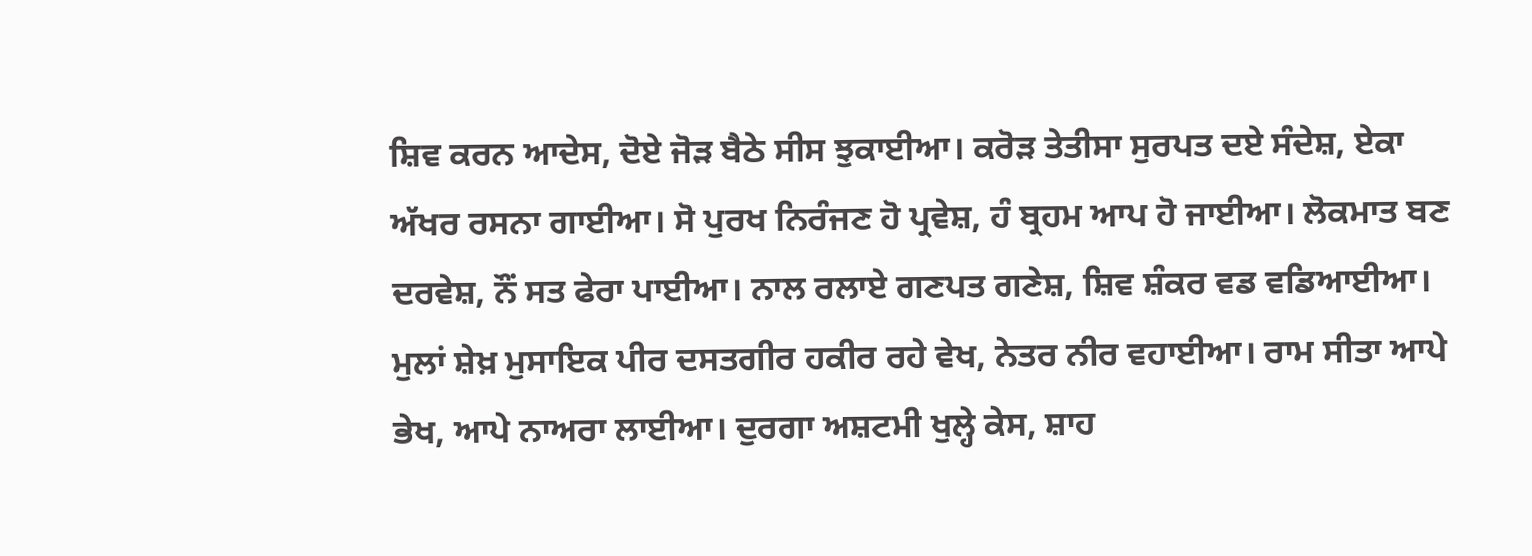ਸ਼ਿਵ ਕਰਨ ਆਦੇਸ, ਦੋਏ ਜੋੜ ਬੈਠੇ ਸੀਸ ਝੁਕਾਈਆ। ਕਰੋੜ ਤੇਤੀਸਾ ਸੁਰਪਤ ਦਏ ਸੰਦੇਸ਼, ਏਕਾ ਅੱਖਰ ਰਸਨਾ ਗਾਈਆ। ਸੋ ਪੁਰਖ ਨਿਰੰਜਣ ਹੋ ਪ੍ਰਵੇਸ਼, ਹੰ ਬ੍ਰਹਮ ਆਪ ਹੋ ਜਾਈਆ। ਲੋਕਮਾਤ ਬਣ ਦਰਵੇਸ਼, ਨੌਂ ਸਤ ਫੇਰਾ ਪਾਈਆ। ਨਾਲ ਰਲਾਏ ਗਣਪਤ ਗਣੇਸ਼, ਸ਼ਿਵ ਸ਼ੰਕਰ ਵਡ ਵਡਿਆਈਆ। ਮੁਲਾਂ ਸ਼ੇਖ਼ ਮੁਸਾਇਕ ਪੀਰ ਦਸਤਗੀਰ ਹਕੀਰ ਰਹੇ ਵੇਖ, ਨੇਤਰ ਨੀਰ ਵਹਾਈਆ। ਰਾਮ ਸੀਤਾ ਆਪੇ ਭੇਖ, ਆਪੇ ਨਾਅਰਾ ਲਾਈਆ। ਦੁਰਗਾ ਅਸ਼ਟਮੀ ਖੁਲ੍ਹੇ ਕੇਸ, ਸ਼ਾਹ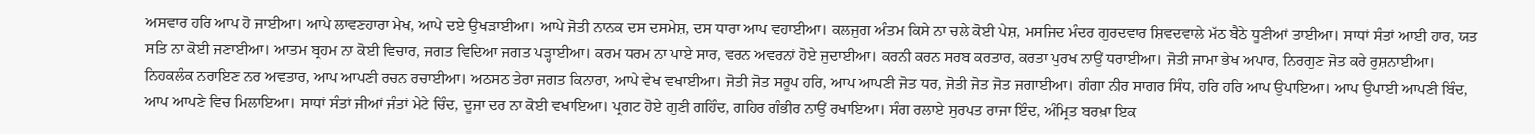ਅਸਵਾਰ ਹਰਿ ਆਪ ਹੋ ਜਾਈਆ। ਆਪੇ ਲਾਵਣਹਾਰਾ ਮੇਖ, ਆਪੇ ਦਏ ਉਖੜਾਈਆ। ਆਪੇ ਜੋਤੀ ਨਾਨਕ ਦਸ ਦਸਮੇਸ਼, ਦਸ ਧਾਰਾ ਆਪ ਵਹਾਈਆ। ਕਲਜੁਗ ਅੰਤਮ ਕਿਸੇ ਨਾ ਚਲੇ ਕੋਈ ਪੇਸ਼, ਮਸਜਿਦ ਮੰਦਰ ਗੁਰਦਵਾਰ ਸ਼ਿਵਦਵਾਲੇ ਮੱਠ ਬੈਠੇ ਧੂਣੀਆਂ ਤਾਈਆ। ਸਾਧਾਂ ਸੰਤਾਂ ਆਈ ਹਾਰ, ਯਤ ਸਤਿ ਨਾ ਕੋਈ ਜਣਾਈਆ। ਆਤਮ ਬ੍ਰਹਮ ਨਾ ਕੋਈ ਵਿਚਾਰ, ਜਗਤ ਵਿਦਿਆ ਜਗਤ ਪੜ੍ਹਾਈਆ। ਕਰਮ ਧਰਮ ਨਾ ਪਾਏ ਸਾਰ, ਵਰਨ ਅਵਰਨਾਂ ਹੋਏ ਜੁਦਾਈਆ। ਕਰਨੀ ਕਰਨ ਸਰਬ ਕਰਤਾਰ, ਕਰਤਾ ਪੁਰਖ ਨਾਉਂ ਧਰਾਈਆ। ਜੋਤੀ ਜਾਮਾ ਭੇਖ ਅਪਾਰ, ਨਿਰਗੁਣ ਜੋਤ ਕਰੇ ਰੁਸ਼ਨਾਈਆ। ਨਿਹਕਲੰਕ ਨਰਾਇਣ ਨਰ ਅਵਤਾਰ, ਆਪ ਆਪਣੀ ਰਚਨ ਰਚਾਈਆ। ਅਠਸਠ ਤੇਰਾ ਜਗਤ ਕਿਨਾਰਾ, ਆਪੇ ਵੇਖ ਵਖਾਈਆ। ਜੋਤੀ ਜੋਤ ਸਰੂਪ ਹਰਿ, ਆਪ ਆਪਣੀ ਜੋਤ ਧਰ, ਜੋਤੀ ਜੋਤ ਜੋਤ ਜਗਾਈਆ। ਗੰਗਾ ਨੀਰ ਸਾਗਰ ਸਿੰਧ, ਹਰਿ ਹਰਿ ਆਪ ਉਪਾਇਆ। ਆਪ ਉਪਾਈ ਆਪਣੀ ਬਿੰਦ, ਆਪ ਆਪਣੇ ਵਿਚ ਮਿਲਾਇਆ। ਸਾਧਾਂ ਸੰਤਾਂ ਜੀਆਂ ਜੰਤਾਂ ਮੇਟੇ ਚਿੰਦ, ਦੂਜਾ ਦਰ ਨਾ ਕੋਈ ਵਖਾਇਆ। ਪ੍ਰਗਟ ਹੋਏ ਗੁਣੀ ਗਹਿੰਦ, ਗਹਿਰ ਗੰਭੀਰ ਨਾਉਂ ਰਖਾਇਆ। ਸੰਗ ਰਲਾਏ ਸੁਰਪਤ ਰਾਜਾ ਇੰਦ, ਅੰਮ੍ਰਿਤ ਬਰਖ਼ਾ ਇਕ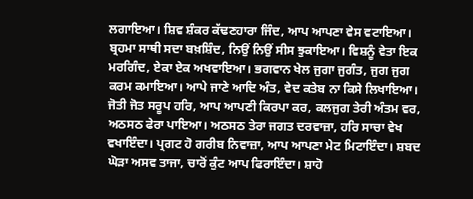ਲਗਾਇਆ। ਸ਼ਿਵ ਸ਼ੰਕਰ ਕੱਢਣਹਾਰਾ ਜਿੰਦ, ਆਪ ਆਪਣਾ ਵੇਸ ਵਟਾਇਆ। ਬ੍ਰਹਮਾ ਸਾਥੀ ਸਦਾ ਬਖ਼ਸ਼ਿੰਦ, ਨਿਉਂ ਨਿਉਂ ਸੀਸ ਝੁਕਾਇਆ। ਵਿਸ਼ਨੂੰ ਵੇਤਾ ਇਕ ਮਰਗਿੰਦ, ਏਕਾ ਏਕ ਅਖਵਾਇਆ। ਭਗਵਾਨ ਖੇਲ ਜੁਗਾ ਜੁਗੰਤ, ਜੁਗ ਜੁਗ ਕਰਮ ਕਮਾਇਆ। ਆਪੇ ਜਾਣੇ ਆਦਿ ਅੰਤ, ਵੇਦ ਕਤੇਬ ਨਾ ਕਿਸੇ ਲਿਖਾਇਆ। ਜੋਤੀ ਜੋਤ ਸਰੂਪ ਹਰਿ, ਆਪ ਆਪਣੀ ਕਿਰਪਾ ਕਰ, ਕਲਜੁਗ ਤੇਰੀ ਅੰਤਮ ਵਰ, ਅਠਸਠ ਫੇਰਾ ਪਾਇਆ। ਅਠਸਠ ਤੇਰਾ ਜਗਤ ਦਰਵਾਜ਼ਾ, ਹਰਿ ਸਾਚਾ ਵੇਖ ਵਖਾਇੰਦਾ। ਪ੍ਰਗਟ ਹੋ ਗਰੀਬ ਨਿਵਾਜ਼ਾ, ਆਪ ਆਪਣਾ ਮੇਟ ਮਿਟਾਇੰਦਾ। ਸ਼ਬਦ ਘੋੜਾ ਅਸਵ ਤਾਜਾ, ਚਾਰੋਂ ਕੁੰਟ ਆਪ ਫਿਰਾਇੰਦਾ। ਸ਼ਾਹੋ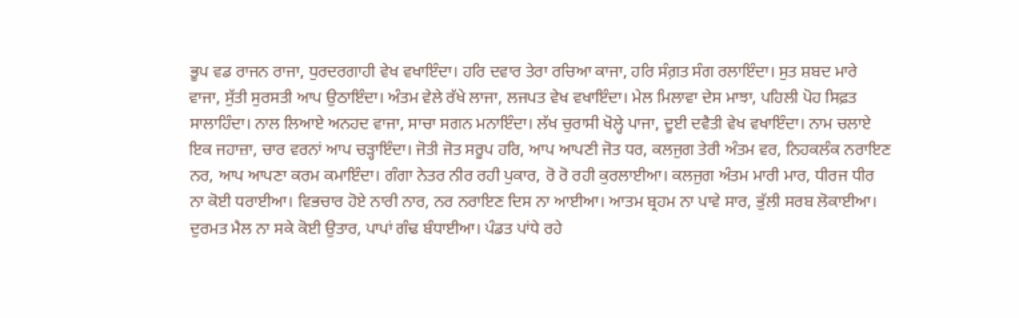ਭੂਪ ਵਡ ਰਾਜਨ ਰਾਜਾ, ਧੁਰਦਰਗਾਹੀ ਵੇਖ ਵਖਾਇੰਦਾ। ਹਰਿ ਦਵਾਰ ਤੇਰਾ ਰਚਿਆ ਕਾਜਾ, ਹਰਿ ਸੰਗ਼ਤ ਸੰਗ ਰਲਾਇੰਦਾ। ਸੁਤ ਸ਼ਬਦ ਮਾਰੇ ਵਾਜਾ, ਸੁੱਤੀ ਸੁਰਸਤੀ ਆਪ ਉਠਾਇੰਦਾ। ਅੰਤਮ ਵੇਲੇ ਰੱਖੇ ਲਾਜਾ, ਲਜਪਤ ਵੇਖ ਵਖਾਇੰਦਾ। ਮੇਲ ਮਿਲਾਵਾ ਦੇਸ ਮਾਝਾ, ਪਹਿਲੀ ਪੋਹ ਸਿਫ਼ਤ ਸਾਲਾਹਿੰਦਾ। ਨਾਲ ਲਿਆਏ ਅਨਹਦ ਵਾਜਾ, ਸਾਚਾ ਸਗਨ ਮਨਾਇੰਦਾ। ਲੱਖ ਚੁਰਾਸੀ ਖੋਲ੍ਹੇ ਪਾਜਾ, ਦੂਈ ਦਵੈਤੀ ਵੇਖ ਵਖਾਇੰਦਾ। ਨਾਮ ਚਲਾਏ ਇਕ ਜਹਾਜ਼ਾ, ਚਾਰ ਵਰਨਾਂ ਆਪ ਚੜ੍ਹਾਇੰਦਾ। ਜੋਤੀ ਜੋਤ ਸਰੂਪ ਹਰਿ, ਆਪ ਆਪਣੀ ਜੋਤ ਧਰ, ਕਲਜੁਗ ਤੇਰੀ ਅੰਤਮ ਵਰ, ਨਿਹਕਲੰਕ ਨਰਾਇਣ ਨਰ, ਆਪ ਆਪਣਾ ਕਰਮ ਕਮਾਇੰਦਾ। ਗੰਗਾ ਨੇਤਰ ਨੀਰ ਰਹੀ ਪੁਕਾਰ, ਰੋ ਰੋ ਰਹੀ ਕੁਰਲਾਈਆ। ਕਲਜੁਗ ਅੰਤਮ ਮਾਰੀ ਮਾਰ, ਧੀਰਜ ਧੀਰ ਨਾ ਕੋਈ ਧਰਾਈਆ। ਵਿਭਚਾਰ ਹੋਏ ਨਾਰੀ ਨਾਰ, ਨਰ ਨਰਾਇਣ ਦਿਸ ਨਾ ਆਈਆ। ਆਤਮ ਬ੍ਰਹਮ ਨਾ ਪਾਵੇ ਸਾਰ, ਭੁੱਲੀ ਸਰਬ ਲੋਕਾਈਆ। ਦੁਰਮਤ ਮੈਲ ਨਾ ਸਕੇ ਕੋਈ ਉਤਾਰ, ਪਾਪਾਂ ਗੰਢ ਬੰਧਾਈਆ। ਪੰਡਤ ਪਾਂਧੇ ਰਹੇ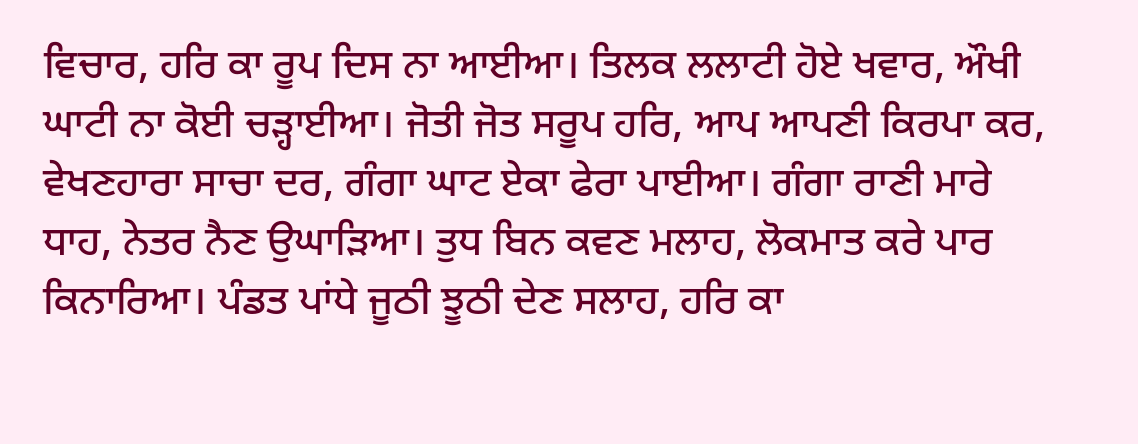ਵਿਚਾਰ, ਹਰਿ ਕਾ ਰੂਪ ਦਿਸ ਨਾ ਆਈਆ। ਤਿਲਕ ਲਲਾਟੀ ਹੋਏ ਖਵਾਰ, ਔਖੀ ਘਾਟੀ ਨਾ ਕੋਈ ਚੜ੍ਹਾਈਆ। ਜੋਤੀ ਜੋਤ ਸਰੂਪ ਹਰਿ, ਆਪ ਆਪਣੀ ਕਿਰਪਾ ਕਰ, ਵੇਖਣਹਾਰਾ ਸਾਚਾ ਦਰ, ਗੰਗਾ ਘਾਟ ਏਕਾ ਫੇਰਾ ਪਾਈਆ। ਗੰਗਾ ਰਾਣੀ ਮਾਰੇ ਧਾਹ, ਨੇਤਰ ਨੈਣ ਉਘਾੜਿਆ। ਤੁਧ ਬਿਨ ਕਵਣ ਮਲਾਹ, ਲੋਕਮਾਤ ਕਰੇ ਪਾਰ ਕਿਨਾਰਿਆ। ਪੰਡਤ ਪਾਂਧੇ ਜੂਠੀ ਝੂਠੀ ਦੇਣ ਸਲਾਹ, ਹਰਿ ਕਾ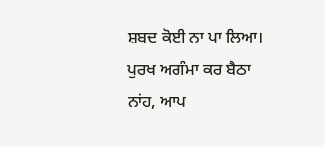ਸ਼ਬਦ ਕੋਈ ਨਾ ਪਾ ਲਿਆ। ਪੁਰਖ ਅਗੰਮਾ ਕਰ ਬੈਠਾ ਨਾਂਹ, ਆਪ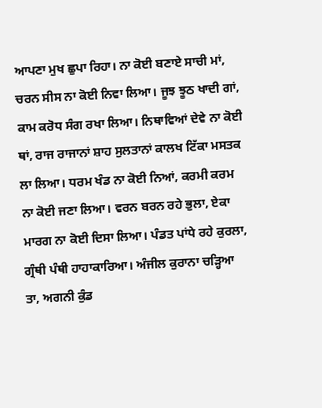ਆਪਣਾ ਮੁਖ ਛੁਪਾ ਰਿਹਾ। ਨਾ ਕੋਈ ਬਣਾਏ ਸਾਚੀ ਮਾਂ, ਚਰਨ ਸੀਸ ਨਾ ਕੋਈ ਨਿਵਾ ਲਿਆ। ਜੂਝ ਝੂਠ ਖਾਦੀ ਗਾਂ, ਕਾਮ ਕਰੋਧ ਸੰਗ ਰਖਾ ਲਿਆ। ਨਿਥਾਵਿਆਂ ਦੇਵੇ ਨਾ ਕੋਈ ਥਾਂ, ਰਾਜ ਰਾਜਾਨਾਂ ਸ਼ਾਹ ਸੁਲਤਾਨਾਂ ਕਾਲਖ ਟਿੱਕਾ ਮਸਤਕ ਲਾ ਲਿਆ। ਧਰਮ ਖੰਡ ਨਾ ਕੋਈ ਨਿਆਂ, ਕਰਮੀ ਕਰਮ ਨਾ ਕੋਈ ਜਣਾ ਲਿਆ। ਵਰਨ ਬਰਨ ਰਹੇ ਭੁਲਾ, ਏਕਾ ਮਾਰਗ ਨਾ ਕੋਈ ਦਿਸਾ ਲਿਆ। ਪੰਡਤ ਪਾਂਧੇ ਰਹੇ ਕੁਰਲਾ, ਗ੍ਰੰਥੀ ਪੰਥੀ ਹਾਹਾਕਾਰਿਆ। ਅੰਜੀਲ ਕੁਰਾਨਾ ਚੜ੍ਹਿਆ ਤਾ, ਅਗਨੀ ਕੁੰਡ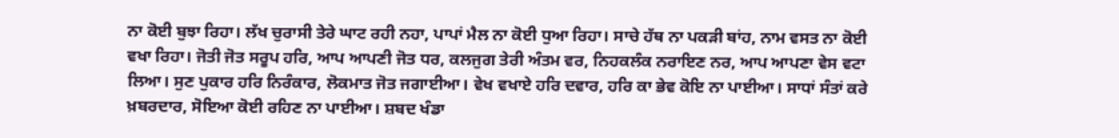ਨਾ ਕੋਈ ਬੁਝਾ ਰਿਹਾ। ਲੱਖ ਚੁਰਾਸੀ ਤੇਰੇ ਘਾਟ ਰਹੀ ਨਹਾ, ਪਾਪਾਂ ਮੈਲ ਨਾ ਕੋਈ ਧੁਆ ਰਿਹਾ। ਸਾਚੇ ਹੱਥ ਨਾ ਪਕੜੀ ਬਾਂਹ, ਨਾਮ ਵਸਤ ਨਾ ਕੋਈ ਵਖਾ ਰਿਹਾ। ਜੋਤੀ ਜੋਤ ਸਰੂਪ ਹਰਿ, ਆਪ ਆਪਣੀ ਜੋਤ ਧਰ, ਕਲਜੁਗ ਤੇਰੀ ਅੰਤਮ ਵਰ, ਨਿਹਕਲੰਕ ਨਰਾਇਣ ਨਰ, ਆਪ ਆਪਣਾ ਵੇਸ ਵਟਾ ਲਿਆ। ਸੁਣ ਪੁਕਾਰ ਹਰਿ ਨਿਰੰਕਾਰ, ਲੋਕਮਾਤ ਜੋਤ ਜਗਾਈਆ। ਵੇਖ ਵਖਾਏ ਹਰਿ ਦਵਾਰ, ਹਰਿ ਕਾ ਭੇਵ ਕੋਇ ਨਾ ਪਾਈਆ। ਸਾਧਾਂ ਸੰਤਾਂ ਕਰੇ ਖ਼ਬਰਦਾਰ, ਸੋਇਆ ਕੋਈ ਰਹਿਣ ਨਾ ਪਾਈਆ। ਸ਼ਬਦ ਖੰਡਾ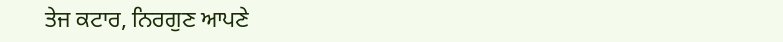ਤੇਜ ਕਟਾਰ, ਨਿਰਗੁਣ ਆਪਣੇ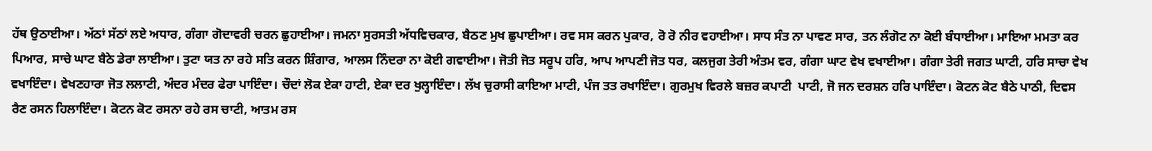ਹੱਥ ਉਠਾਈਆ। ਅੱਠਾਂ ਸੱਠਾਂ ਲਏ ਅਧਾਰ, ਗੰਗਾ ਗੋਦਾਵਰੀ ਚਰਨ ਛੁਹਾਈਆ। ਜਮਨਾ ਸੁਰਸਤੀ ਅੱਧਵਿਚਕਾਰ, ਬੈਠਣ ਮੁਖ ਛੁਪਾਈਆ। ਰਵ ਸਸ ਕਰਨ ਪੁਕਾਰ, ਰੋ ਰੋ ਨੀਰ ਵਹਾਈਆ। ਸਾਧ ਸੰਤ ਨਾ ਪਾਵਣ ਸਾਰ, ਤਨ ਲੰਗੋਟ ਨਾ ਕੋਈ ਬੰਧਾਈਆ। ਮਾਇਆ ਮਮਤਾ ਕਰ ਪਿਆਰ, ਸਾਚੇ ਘਾਟ ਬੈਠੇ ਡੇਰਾ ਲਾਈਆ। ਤੁਟਾ ਯਤ ਨਾ ਰਹੇ ਸਤਿ ਕਰਨ ਸ਼ਿੰਗਾਰ, ਆਲਸ ਨਿੰਦਰਾ ਨਾ ਕੋਈ ਗਵਾਈਆ। ਜੋਤੀ ਜੋਤ ਸਰੂਪ ਹਰਿ, ਆਪ ਆਪਣੀ ਜੋਤ ਧਰ, ਕਲਜੁਗ ਤੇਰੀ ਅੰਤਮ ਵਰ, ਗੰਗਾ ਘਾਟ ਵੇਖ ਵਖਾਈਆ। ਗੰਗਾ ਤੇਰੀ ਜਗਤ ਘਾਟੀ, ਹਰਿ ਸਾਚਾ ਵੇਖ ਵਖਾਇੰਦਾ। ਵੇਖਣਹਾਰਾ ਜੋਤ ਲਲਾਟੀ, ਅੰਦਰ ਮੰਦਰ ਫੇਰਾ ਪਾਇੰਦਾ। ਚੌਦਾਂ ਲੋਕ ਏਕਾ ਹਾਟੀ, ਏਕਾ ਦਰ ਖੁਲ੍ਹਾਇੰਦਾ। ਲੱਖ ਚੁਰਾਸੀ ਕਾਇਆ ਮਾਟੀ, ਪੰਜ ਤਤ ਰਖਾਇੰਦਾ। ਗੁਰਮੁਖ ਵਿਰਲੇ ਬਜ਼ਰ ਕਪਾਟੀ  ਪਾਟੀ, ਜੋ ਜਨ ਦਰਸ਼ਨ ਹਰਿ ਪਾਇੰਦਾ। ਕੋਟਨ ਕੋਟ ਬੈਠੇ ਪਾਠੀ, ਦਿਵਸ ਰੈਣ ਰਸਨ ਹਿਲਾਇੰਦਾ। ਕੋਟਨ ਕੋਟ ਰਸਨਾ ਰਹੇ ਰਸ ਚਾਟੀ, ਆਤਮ ਰਸ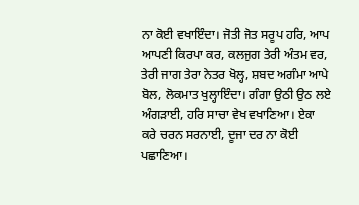ਨਾ ਕੋਈ ਵਖਾਇੰਦਾ। ਜੋਤੀ ਜੋਤ ਸਰੂਪ ਹਰਿ, ਆਪ ਆਪਣੀ ਕਿਰਪਾ ਕਰ, ਕਲਜੁਗ ਤੇਰੀ ਅੰਤਮ ਵਰ, ਤੇਰੀ ਜਾਗ ਤੇਰਾ ਨੇਤਰ ਖੋਲ੍ਹ, ਸ਼ਬਦ ਅਗੰਮਾ ਆਪੇ ਬੋਲ, ਲੋਕਮਾਤ ਖੁਲ੍ਹਾਇੰਦਾ। ਗੰਗਾ ਉਠੀ ਉਠ ਲਏ ਅੰਗੜਾਈ, ਹਰਿ ਸਾਚਾ ਵੇਖ ਵਖਾਣਿਆ। ਏਕਾ ਕਰੇ ਚਰਨ ਸਰਨਾਈ, ਦੂਜਾ ਦਰ ਨਾ ਕੋਈ ਪਛਾਣਿਆ।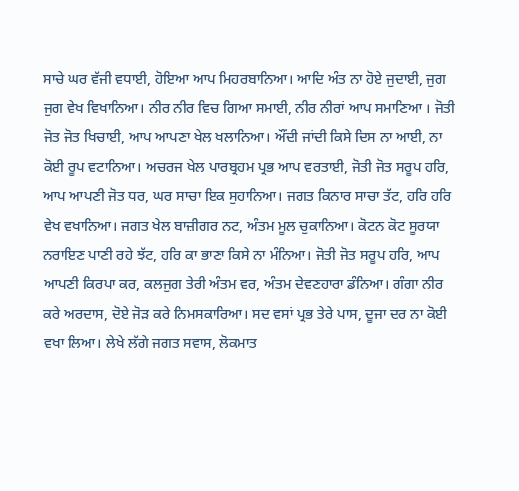ਸਾਚੇ ਘਰ ਵੱਜੀ ਵਧਾਈ, ਹੋਇਆ ਆਪ ਮਿਹਰਬਾਨਿਆ। ਆਦਿ ਅੰਤ ਨਾ ਹੋਏ ਜੁਦਾਈ, ਜੁਗ ਜੁਗ ਵੇਖ ਵਿਖਾਨਿਆ। ਨੀਰ ਨੀਰ ਵਿਚ ਗਿਆ ਸਮਾਈ, ਨੀਰ ਨੀਰਾਂ ਆਪ ਸਮਾਣਿਆ । ਜੋਤੀ ਜੋਤ ਜੋਤ ਖਿਚਾਈ, ਆਪ ਆਪਣਾ ਖੇਲ ਖਲਾਨਿਆ। ਔਂਦੀ ਜਾਂਦੀ ਕਿਸੇ ਦਿਸ ਨਾ ਆਈ, ਨਾ ਕੋਈ ਰੂਪ ਵਟਾਨਿਆ। ਅਚਰਜ ਖੇਲ ਪਾਰਬ੍ਰਹਮ ਪ੍ਰਭ ਆਪ ਵਰਤਾਈ, ਜੋਤੀ ਜੋਤ ਸਰੂਪ ਹਰਿ, ਆਪ ਆਪਣੀ ਜੋਤ ਧਰ, ਘਰ ਸਾਚਾ ਇਕ ਸੁਹਾਨਿਆ। ਜਗਤ ਕਿਨਾਰ ਸਾਚਾ ਤੱਟ, ਹਰਿ ਹਰਿ ਵੇਖ ਵਖਾਨਿਆ। ਜਗਤ ਖੇਲ ਬਾਜ਼ੀਗਰ ਨਟ, ਅੰਤਮ ਮੂਲ ਚੁਕਾਨਿਆ। ਕੋਟਨ ਕੋਟ ਸੂਰਯਾ ਨਰਾਇਣ ਪਾਣੀ ਰਹੇ ਝੱਟ, ਹਰਿ ਕਾ ਭਾਣਾ ਕਿਸੇ ਨਾ ਮੰਨਿਆ। ਜੋਤੀ ਜੋਤ ਸਰੂਪ ਹਰਿ, ਆਪ ਆਪਣੀ ਕਿਰਪਾ ਕਰ, ਕਲਜੁਗ ਤੇਰੀ ਅੰਤਮ ਵਰ, ਅੰਤਮ ਦੇਵਣਹਾਰਾ ਡੰਨਿਆ। ਗੰਗਾ ਨੀਰ ਕਰੇ ਅਰਦਾਸ, ਦੋਏ ਜੋੜ ਕਰੇ ਨਿਮਸਕਾਰਿਆ। ਸਦ ਵਸਾਂ ਪ੍ਰਭ ਤੇਰੇ ਪਾਸ, ਦੂਜਾ ਦਰ ਨਾ ਕੋਈ ਵਖਾ ਲਿਆ। ਲੇਖੇ ਲੱਗੇ ਜਗਤ ਸਵਾਸ, ਲੋਕਮਾਤ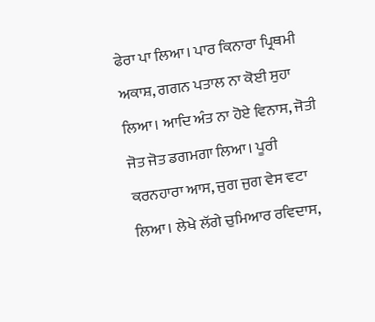ਫੇਰਾ ਪਾ ਲਿਆ। ਪਾਰ ਕਿਨਾਰਾ ਪ੍ਰਿਥਮੀ ਅਕਾਸ਼, ਗਗਨ ਪਤਾਲ ਨਾ ਕੋਈ ਸੁਹਾ ਲਿਆ। ਆਦਿ ਅੰਤ ਨਾ ਹੋਏ ਵਿਨਾਸ, ਜੋਤੀ ਜੋਤ ਜੋਤ ਡਗਮਗਾ ਲਿਆ। ਪੂਰੀ ਕਰਨਹਾਰਾ ਆਸ, ਜੁਗ ਜੁਗ ਵੇਸ ਵਟਾ ਲਿਆ। ਲੇਖੇ ਲੱਗੇ ਚੁਮਿਆਰ ਰਵਿਦਾਸ,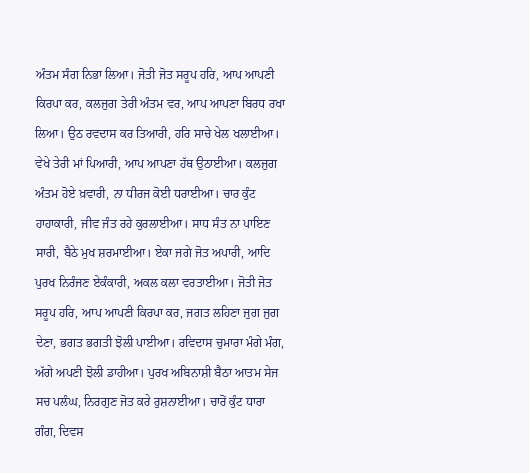ਅੰਤਮ ਸੰਗ ਨਿਭਾ ਲਿਆ। ਜੋਤੀ ਜੋਤ ਸਰੂਪ ਹਰਿ, ਆਪ ਆਪਣੀ ਕਿਰਪਾ ਕਰ, ਕਲਜੁਗ ਤੇਰੀ ਅੰਤਮ ਵਰ, ਆਪ ਆਪਣਾ ਬਿਰਧ ਰਖਾ ਲਿਆ। ਉਠ ਰਵਦਾਸ ਕਰ ਤਿਆਰੀ, ਹਰਿ ਸਾਚੇ ਖੇਲ ਖਲਾਈਆ। ਵੇਖੇ ਤੇਰੀ ਮਾਂ ਪਿਆਰੀ, ਆਪ ਆਪਣਾ ਹੱਥ ਉਠਾਈਆ। ਕਲਜੁਗ ਅੰਤਮ ਹੋਏ ਖ਼ਵਾਰੀ, ਨਾ ਧੀਰਜ ਕੋਈ ਧਰਾਈਆ। ਚਾਰ ਕੁੰਟ ਹਾਹਾਕਾਰੀ, ਜੀਵ ਜੰਤ ਰਹੇ ਕੁਰਲਾਈਆ। ਸਾਧ ਸੰਤ ਨਾ ਪਾਇਣ ਸਾਰੀ, ਬੈਠੇ ਮੁਖ ਸ਼ਰਮਾਈਆ। ਏਕਾ ਜਗੇ ਜੋਤ ਅਪਾਰੀ, ਆਦਿ ਪੁਰਖ ਨਿਰੰਜਣ ਏਕੰਕਾਰੀ, ਅਕਲ ਕਲਾ ਵਰਤਾਈਆ। ਜੋਤੀ ਜੋਤ ਸਰੂਪ ਹਰਿ, ਆਪ ਆਪਣੀ ਕਿਰਪਾ ਕਰ, ਜਗਤ ਲਹਿਣਾ ਜੁਗ ਜੁਗ ਦੇਣਾ, ਭਗਤ ਭਗਤੀ ਝੋਲੀ ਪਾਈਆ। ਰਵਿਦਾਸ ਚੁਮਾਰਾ ਮੰਗੇ ਮੰਗ, ਅੱਗੇ ਅਪਣੀ ਝੋਲੀ ਡਾਹੀਆ। ਪੁਰਖ ਅਬਿਨਾਸ਼ੀ ਬੈਠਾ ਆਤਮ ਸੇਜ ਸਚ ਪਲੰਘ, ਨਿਰਗੁਣ ਜੋਤ ਕਰੇ ਰੁਸ਼ਨਾਈਆ। ਚਾਰੋਂ ਕੁੰਟ ਧਾਰਾ ਗੰਗ, ਦਿਵਸ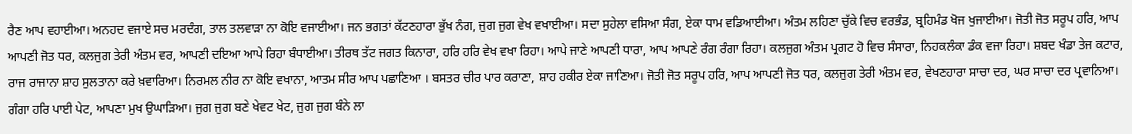ਰੈਣ ਆਪ ਵਹਾਈਆ। ਅਨਹਦ ਵਜਾਏ ਸਚ ਮਰਦੰਗ, ਤਾਲ ਤਲਵਾੜਾ ਨਾ ਕੋਇ ਵਜਾਈਆ। ਜਨ ਭਗਤਾਂ ਕੱਟਣਹਾਰਾ ਭੁੱਖ ਨੰਗ, ਜੁਗ ਜੁਗ ਵੇਖ ਵਖਾਈਆ। ਸਦਾ ਸੁਹੇਲਾ ਵਸਿਆ ਸੰਗ, ਏਕਾ ਧਾਮ ਵਡਿਆਈਆ। ਅੰਤਮ ਲਹਿਣਾ ਚੁੱਕੇ ਵਿਚ ਵਰਭੰਡ, ਬ੍ਰਹਿਮੰਡ ਖੋਜ ਖੁਜਾਈਆ। ਜੋਤੀ ਜੋਤ ਸਰੂਪ ਹਰਿ, ਆਪ ਆਪਣੀ ਜੋਤ ਧਰ, ਕਲਜੁਗ ਤੇਰੀ ਅੰਤਮ ਵਰ, ਆਪਣੀ ਦਇਆ ਆਪੇ ਰਿਹਾ ਬੰਧਾਈਆ। ਤੀਰਥ ਤੱਟ ਜਗਤ ਕਿਨਾਰਾ, ਹਰਿ ਹਰਿ ਵੇਖ ਵਖਾ ਰਿਹਾ। ਆਪੇ ਜਾਣੇ ਆਪਣੀ ਧਾਰਾ, ਆਪ ਆਪਣੇ ਰੰਗ ਰੰਗਾ ਰਿਹਾ। ਕਲਜੁਗ ਅੰਤਮ ਪ੍ਰਗਟ ਹੋ ਵਿਚ ਸੰਸਾਰਾ, ਨਿਹਕਲੰਕਾ ਡੰਕ ਵਜਾ ਰਿਹਾ। ਸ਼ਬਦ ਖੰਡਾ ਤੇਜ ਕਟਾਰ, ਰਾਜ ਰਾਜਾਨਾ ਸ਼ਾਹ ਸੁਲਤਾਨਾ ਕਰੇ ਖ਼ਵਾਰਿਆ। ਨਿਰਮਲ ਨੀਰ ਨਾ ਕੋਇ ਵਖਾਨਾ, ਆਤਮ ਸੀਰ ਆਪ ਪਛਾਣਿਆ । ਬਸਤਰ ਚੀਰ ਪਾਰ ਕਰਾਣਾ, ਸ਼ਾਹ ਹਕੀਰ ਏਕਾ ਜਾਣਿਆ। ਜੋਤੀ ਜੋਤ ਸਰੂਪ ਹਰਿ, ਆਪ ਆਪਣੀ ਜੋਤ ਧਰ, ਕਲਜੁਗ ਤੇਰੀ ਅੰਤਮ ਵਰ, ਵੇਖਣਹਾਰਾ ਸਾਚਾ ਦਰ, ਘਰ ਸਾਚਾ ਦਰ ਪ੍ਰਵਾਨਿਆ। ਗੰਗਾ ਹਰਿ ਪਾਈ ਪੇਟ, ਆਪਣਾ ਮੁਖ ਉਘਾੜਿਆ। ਜੁਗ ਜੁਗ ਬਣੇ ਖੇਵਟ ਖੇਟ, ਜੁਗ ਜੁਗ ਬੰਨੇ ਲਾ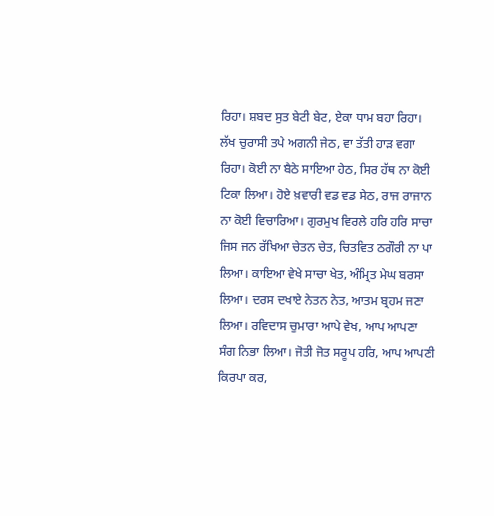ਰਿਹਾ। ਸ਼ਬਦ ਸੁਤ ਬੇਟੀ ਬੇਟ, ਏਕਾ ਧਾਮ ਬਹਾ ਰਿਹਾ। ਲੱਖ ਚੁਰਾਸੀ ਤਪੇ ਅਗਨੀ ਜੇਠ, ਵਾ ਤੱਤੀ ਹਾੜ ਵਗਾ ਰਿਹਾ। ਕੋਈ ਨਾ ਬੈਠੇ ਸਾਇਆ ਹੇਠ, ਸਿਰ ਹੱਥ ਨਾ ਕੋਈ ਟਿਕਾ ਲਿਆ। ਹੋਏ ਖ਼ਵਾਰੀ ਵਡ ਵਡ ਸੇਠ, ਰਾਜ ਰਾਜਾਨ ਨਾ ਕੋਈ ਵਿਚਾਰਿਆ। ਗੁਰਮੁਖ ਵਿਰਲੇ ਹਰਿ ਹਰਿ ਸਾਚਾ ਜਿਸ ਜਨ ਰੱਖਿਆ ਚੇਤਨ ਚੇਤ, ਚਿਤਵਿਤ ਠਗੌਰੀ ਨਾ ਪਾ ਲਿਆ। ਕਾਇਆ ਵੇਖੇ ਸਾਚਾ ਖੇਤ, ਅੰਮ੍ਰਿਤ ਮੇਘ ਬਰਸਾ ਲਿਆ। ਦਰਸ ਦਖਾਏ ਨੇਤਨ ਨੇਤ, ਆਤਮ ਬ੍ਰਹਮ ਜਣਾ ਲਿਆ। ਰਵਿਦਾਸ ਚੁਮਾਰਾ ਆਪੇ ਵੇਖ, ਆਪ ਆਪਣਾ ਸੰਗ ਨਿਭਾ ਲਿਆ। ਜੋਤੀ ਜੋਤ ਸਰੂਪ ਹਰਿ, ਆਪ ਆਪਣੀ ਕਿਰਪਾ ਕਰ,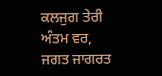ਕਲਜੁਗ ਤੇਰੀ ਅੰਤਮ ਵਰ, ਜਗਤ ਜਾਗਰਤ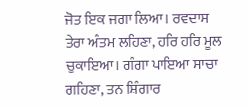ਜੋਤ ਇਕ ਜਗਾ ਲਿਆ। ਰਵਦਾਸ ਤੇਰਾ ਅੰਤਮ ਲਹਿਣਾ, ਹਰਿ ਹਰਿ ਮੂਲ ਚੁਕਾਇਆ। ਗੰਗਾ ਪਾਇਆ ਸਾਚਾ ਗਹਿਣਾ, ਤਨ ਸ਼ਿੰਗਾਰ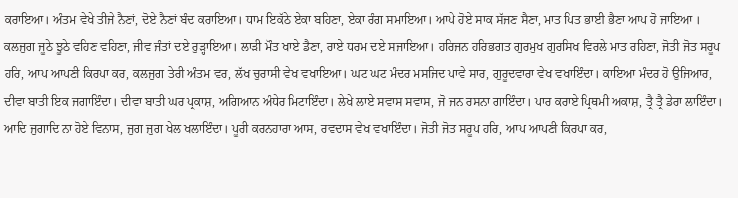ਕਰਾਇਆ। ਅੰਤਮ ਵੇਖੇ ਤੀਜੇ ਨੈਣਾਂ, ਦੋਏ ਨੈਣਾਂ ਬੰਦ ਕਰਾਇਆ। ਧਾਮ ਇਕੱਠੇ ਏਕਾ ਬਹਿਣਾ, ਏਕਾ ਰੰਗ ਸਮਾਇਆ। ਆਪੇ ਹੋਏ ਸਾਕ ਸੱਜਣ ਸੈਣਾ, ਮਾਤ ਪਿਤ ਭਾਈ ਭੈਣਾ ਆਪ ਹੋ ਜਾਇਆ । ਕਲਜੁਗ ਜੂਠੇ ਝੂਠੇ ਵਹਿਣ ਵਹਿਣਾ, ਜੀਵ ਜੰਤਾਂ ਦਏ ਰੁੜ੍ਹਾਇਆ। ਲਾੜੀ ਮੌਤ ਖਾਏ ਡੈਣਾ, ਰਾਏ ਧਰਮ ਦਏ ਸਜਾਇਆ। ਹਰਿਜਨ ਹਰਿਭਗਤ ਗੁਰਮੁਖ ਗੁਰਸਿਖ ਵਿਰਲੇ ਮਾਤ ਰਹਿਣਾ, ਜੋਤੀ ਜੋਤ ਸਰੂਪ ਹਰਿ, ਆਪ ਆਪਣੀ ਕਿਰਪਾ ਕਰ, ਕਲਜੁਗ ਤੇਰੀ ਅੰਤਮ ਵਰ, ਲੱਖ ਚੁਰਾਸੀ ਵੇਖ ਵਖਾਇਆ। ਘਟ ਘਟ ਮੰਦਰ ਮਸਜਿਦ ਪਾਵੇ ਸਾਰ, ਗੁਰੂਦਵਾਰਾ ਵੇਖ ਵਖਾਇੰਦਾ। ਕਾਇਆ ਮੰਦਰ ਹੋ ਉਜਿਆਰ, ਦੀਵਾ ਬਾਤੀ ਇਕ ਜਗਾਇੰਦਾ। ਦੀਵਾ ਬਾਤੀ ਘਰ ਪ੍ਰਕਾਸ਼, ਅਗਿਆਨ ਅੰਧੇਰ ਮਿਟਾਇੰਦਾ। ਲੇਖੇ ਲਾਏ ਸਵਾਸ ਸਵਾਸ, ਜੋ ਜਨ ਰਸਨਾ ਗਾਇੰਦਾ। ਪਾਰ ਕਰਾਏ ਪ੍ਰਿਥਮੀ ਅਕਾਸ਼, ਤ੍ਰੈ ਤ੍ਰੈ ਡੇਰਾ ਲਾਇੰਦਾ। ਆਦਿ ਜੁਗਾਦਿ ਨਾ ਹੋਏ ਵਿਨਾਸ, ਜੁਗ ਜੁਗ ਖੇਲ ਖਲਾਇੰਦਾ। ਪੂਰੀ ਕਰਨਹਾਰਾ ਆਸ, ਰਵਦਾਸ ਵੇਖ ਵਖਾਇੰਦਾ। ਜੋਤੀ ਜੋਤ ਸਰੂਪ ਹਰਿ, ਆਪ ਆਪਣੀ ਕਿਰਪਾ ਕਰ,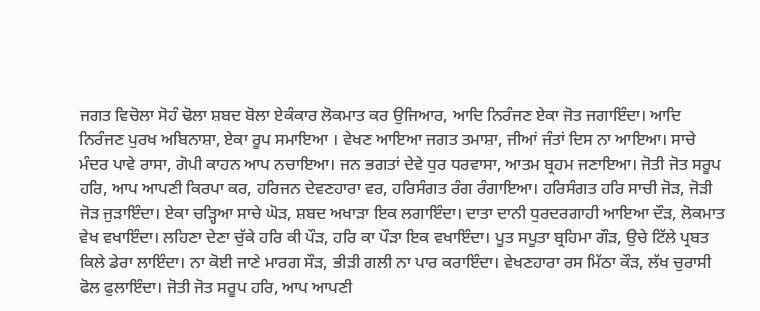ਜਗਤ ਵਿਚੋਲਾ ਸੋਹੰ ਢੋਲਾ ਸ਼ਬਦ ਬੋਲਾ ਏਕੰਕਾਰ ਲੋਕਮਾਤ ਕਰ ਉਜਿਆਰ, ਆਦਿ ਨਿਰੰਜਣ ਏਕਾ ਜੋਤ ਜਗਾਇੰਦਾ। ਆਦਿ ਨਿਰੰਜਣ ਪੁਰਖ ਅਬਿਨਾਸ਼ਾ, ਏਕਾ ਰੂਪ ਸਮਾਇਆ । ਵੇਖਣ ਆਇਆ ਜਗਤ ਤਮਾਸ਼ਾ, ਜੀਆਂ ਜੰਤਾਂ ਦਿਸ ਨਾ ਆਇਆ। ਸਾਚੇ ਮੰਦਰ ਪਾਵੇ ਰਾਸਾ, ਗੋਪੀ ਕਾਹਨ ਆਪ ਨਚਾਇਆ। ਜਨ ਭਗਤਾਂ ਦੇਵੇ ਧੁਰ ਧਰਵਾਸਾ, ਆਤਮ ਬ੍ਰਹਮ ਜਣਾਇਆ। ਜੋਤੀ ਜੋਤ ਸਰੂਪ ਹਰਿ, ਆਪ ਆਪਣੀ ਕਿਰਪਾ ਕਰ, ਹਰਿਜਨ ਦੇਵਣਹਾਰਾ ਵਰ, ਹਰਿਸੰਗਤ ਰੰਗ ਰੰਗਾਇਆ। ਹਰਿਸੰਗਤ ਹਰਿ ਸਾਚੀ ਜੋੜ, ਜੋੜੀ ਜੋੜ ਜੁੜਾਇੰਦਾ। ਏਕਾ ਚੜ੍ਹਿਆ ਸਾਚੇ ਘੋੜ, ਸ਼ਬਦ ਅਖਾੜਾ ਇਕ ਲਗਾਇੰਦਾ। ਦਾਤਾ ਦਾਨੀ ਧੁਰਦਰਗਾਹੀ ਆਇਆ ਦੌੜ, ਲੋਕਮਾਤ ਵੇਖ ਵਖਾਇੰਦਾ। ਲਹਿਣਾ ਦੇਣਾ ਚੁੱਕੇ ਹਰਿ ਕੀ ਪੌੜ, ਹਰਿ ਕਾ ਪੌੜਾ ਇਕ ਵਖਾਇੰਦਾ। ਪੂਤ ਸਪੂਤਾ ਬ੍ਰਹਿਮਾ ਗੌੜ, ਉਚੇ ਟਿੱਲੇ ਪ੍ਰਬਤ ਕਿਲੇ ਡੇਰਾ ਲਾਇੰਦਾ। ਨਾ ਕੋਈ ਜਾਣੇ ਮਾਰਗ ਸੌੜ, ਭੀੜੀ ਗਲੀ ਨਾ ਪਾਰ ਕਰਾਇੰਦਾ। ਵੇਖਣਹਾਰਾ ਰਸ ਮਿੱਠਾ ਕੌੜ, ਲੱਖ ਚੁਰਾਸੀ ਫੋਲ ਫੁਲਾਇੰਦਾ। ਜੋਤੀ ਜੋਤ ਸਰੂਪ ਹਰਿ, ਆਪ ਆਪਣੀ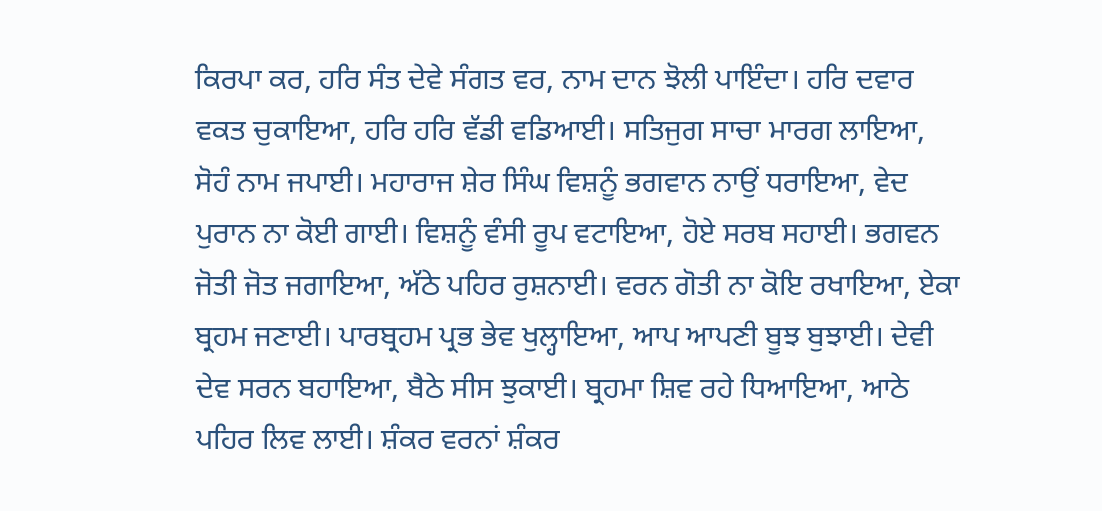ਕਿਰਪਾ ਕਰ, ਹਰਿ ਸੰਤ ਦੇਵੇ ਸੰਗਤ ਵਰ, ਨਾਮ ਦਾਨ ਝੋਲੀ ਪਾਇੰਦਾ। ਹਰਿ ਦਵਾਰ ਵਕਤ ਚੁਕਾਇਆ, ਹਰਿ ਹਰਿ ਵੱਡੀ ਵਡਿਆਈ। ਸਤਿਜੁਗ ਸਾਚਾ ਮਾਰਗ ਲਾਇਆ, ਸੋਹੰ ਨਾਮ ਜਪਾਈ। ਮਹਾਰਾਜ ਸ਼ੇਰ ਸਿੰਘ ਵਿਸ਼ਨੂੰ ਭਗਵਾਨ ਨਾਉਂ ਧਰਾਇਆ, ਵੇਦ ਪੁਰਾਨ ਨਾ ਕੋਈ ਗਾਈ। ਵਿਸ਼ਨੂੰ ਵੰਸੀ ਰੂਪ ਵਟਾਇਆ, ਹੋਏ ਸਰਬ ਸਹਾਈ। ਭਗਵਨ ਜੋਤੀ ਜੋਤ ਜਗਾਇਆ, ਅੱਠੇ ਪਹਿਰ ਰੁਸ਼ਨਾਈ। ਵਰਨ ਗੋਤੀ ਨਾ ਕੋਇ ਰਖਾਇਆ, ਏਕਾ ਬ੍ਰਹਮ ਜਣਾਈ। ਪਾਰਬ੍ਰਹਮ ਪ੍ਰਭ ਭੇਵ ਖੁਲ੍ਹਾਇਆ, ਆਪ ਆਪਣੀ ਬੂਝ ਬੁਝਾਈ। ਦੇਵੀ ਦੇਵ ਸਰਨ ਬਹਾਇਆ, ਬੈਠੇ ਸੀਸ ਝੁਕਾਈ। ਬ੍ਰਹਮਾ ਸ਼ਿਵ ਰਹੇ ਧਿਆਇਆ, ਆਠੇ ਪਹਿਰ ਲਿਵ ਲਾਈ। ਸ਼ੰਕਰ ਵਰਨਾਂ ਸ਼ੰਕਰ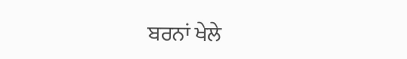ਬਰਨਾਂ ਖੇਲੇ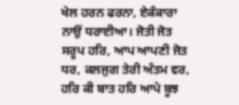ਖੇਲ ਹਰਨ ਫਰਨਾ, ਏਕੰਕਾਰਾ ਨਾਉਂ ਧਰਾਈਆ। ਜੋਤੀ ਜੋਤ ਸਰੂਪ ਹਰਿ, ਆਪ ਆਪਣੀ ਜੋਤ ਧਰ, ਕਲਜੁਗ ਤੇਰੀ ਅੰਤਮ ਵਰ, ਹਰਿ ਕੀ ਬਾਤ ਹਰਿ ਆਪੇ ਬੂਝ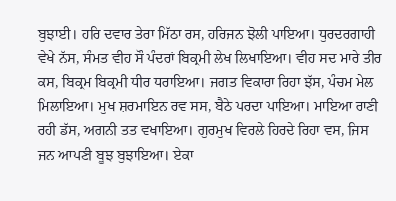ਬੁਝਾਈ। ਹਰਿ ਦਵਾਰ ਤੇਰਾ ਮਿੱਠਾ ਰਸ, ਹਰਿਜਨ ਝੋਲੀ ਪਾਇਆ। ਧੁਰਦਰਗਾਹੀ ਵੇਖੇ ਨੱਸ, ਸੰਮਤ ਵੀਹ ਸੌ ਪੰਦਰਾਂ ਬਿਕ੍ਰਮੀ ਲੇਖ ਲਿਖਾਇਆ। ਵੀਹ ਸਦ ਮਾਰੇ ਤੀਰ ਕਸ, ਬਿਕ੍ਰਮ ਬਿਕ੍ਰਮੀ ਧੀਰ ਧਰਾਇਆ। ਜਗਤ ਵਿਕਾਰਾ ਰਿਹਾ ਝੱਸ, ਪੰਚਮ ਮੇਲ ਮਿਲਾਇਆ। ਮੁਖ ਸ਼ਰਮਾਇਨ ਰਵ ਸਸ, ਬੈਠੇ ਪਰਦਾ ਪਾਇਆ। ਮਾਇਆ ਰਾਣੀ ਰਹੀ ਡੱਸ, ਅਗਨੀ ਤਤ ਵਖਾਇਆ। ਗੁਰਮੁਖ ਵਿਰਲੇ ਹਿਰਦੇ ਰਿਹਾ ਵਸ, ਜਿਸ ਜਨ ਆਪਣੀ ਬੂਝ ਬੁਝਾਇਆ। ਏਕਾ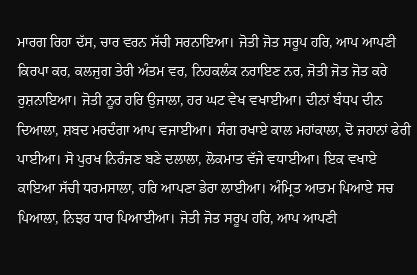ਮਾਰਗ ਰਿਹਾ ਦੱਸ, ਚਾਰ ਵਰਨ ਸੱਚੀ ਸਰਨਾਇਆ। ਜੋਤੀ ਜੋਤ ਸਰੂਪ ਹਰਿ, ਆਪ ਆਪਣੀ ਕਿਰਪਾ ਕਰ, ਕਲਜੁਗ ਤੇਰੀ ਅੰਤਮ ਵਰ, ਨਿਹਕਲੰਕ ਨਰਾਇਣ ਨਰ, ਜੋਤੀ ਜੋਤ ਜੋਤ ਕਰੇ ਰੁਸ਼ਨਾਇਆ। ਜੋਤੀ ਨੂਰ ਹਰਿ ਉਜਾਲਾ, ਹਰ ਘਟ ਵੇਖ ਵਖਾਈਆ। ਦੀਨਾਂ ਬੰਧਪ ਦੀਨ ਦਿਆਲਾ, ਸ਼ਬਦ ਮਰਦੰਗਾ ਆਪ ਵਜਾਈਆ। ਸੰਗ ਰਖਾਏ ਕਾਲ ਮਹਾਂਕਾਲਾ, ਦੋ ਜਹਾਨਾਂ ਫੇਰੀ ਪਾਈਆ। ਸੋ ਪੁਰਖ ਨਿਰੰਜਣ ਬਣੇ ਦਲਾਲਾ, ਲੋਕਮਾਤ ਵੱਜੇ ਵਧਾਈਆ। ਇਕ ਵਖਾਏ ਕਾਇਆ ਸੱਚੀ ਧਰਮਸਾਲਾ, ਹਰਿ ਆਪਣਾ ਡੇਰਾ ਲਾਈਆ। ਅੰਮ੍ਰਿਤ ਆਤਮ ਪਿਆਏ ਸਚ ਪਿਆਲਾ, ਨਿਝਰ ਧਾਰ ਪਿਆਈਆ। ਜੋਤੀ ਜੋਤ ਸਰੂਪ ਹਰਿ, ਆਪ ਆਪਣੀ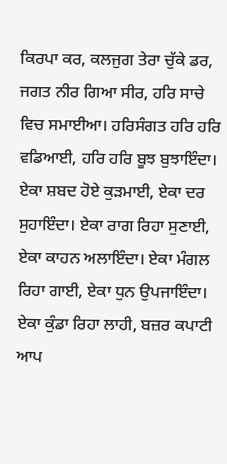ਕਿਰਪਾ ਕਰ, ਕਲਜੁਗ ਤੇਰਾ ਚੁੱਕੇ ਡਰ, ਜਗਤ ਨੀਰ ਗਿਆ ਸੀਰ, ਹਰਿ ਸਾਚੇ ਵਿਚ ਸਮਾਈਆ। ਹਰਿਸੰਗਤ ਹਰਿ ਹਰਿ ਵਡਿਆਈ, ਹਰਿ ਹਰਿ ਬੂਝ ਬੁਝਾਇੰਦਾ। ਏਕਾ ਸ਼ਬਦ ਹੋਏ ਕੁੜਮਾਈ, ਏਕਾ ਦਰ ਸੁਹਾਇੰਦਾ। ਏਕਾ ਰਾਗ ਰਿਹਾ ਸੁਣਾਈ, ਏਕਾ ਕਾਹਨ ਅਲਾਇੰਦਾ। ਏਕਾ ਮੰਗਲ ਰਿਹਾ ਗਾਈ, ਏਕਾ ਧੁਨ ਉਪਜਾਇੰਦਾ। ਏਕਾ ਕੁੰਡਾ ਰਿਹਾ ਲਾਹੀ, ਬਜ਼ਰ ਕਪਾਟੀ ਆਪ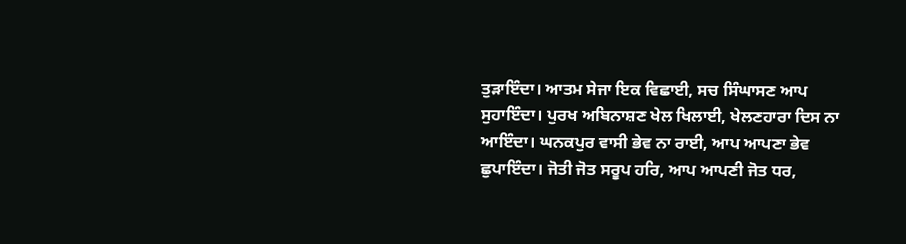ਤੁੜਾਇੰਦਾ। ਆਤਮ ਸੇਜਾ ਇਕ ਵਿਛਾਈ, ਸਚ ਸਿੰਘਾਸਣ ਆਪ ਸੁਹਾਇੰਦਾ। ਪੁਰਖ ਅਬਿਨਾਸ਼ਣ ਖੇਲ ਖਿਲਾਈ, ਖੇਲਣਹਾਰਾ ਦਿਸ ਨਾ ਆਇੰਦਾ। ਘਨਕਪੁਰ ਵਾਸੀ ਭੇਵ ਨਾ ਰਾਈ, ਆਪ ਆਪਣਾ ਭੇਵ ਛੁਪਾਇੰਦਾ। ਜੋਤੀ ਜੋਤ ਸਰੂਪ ਹਰਿ, ਆਪ ਆਪਣੀ ਜੋਤ ਧਰ,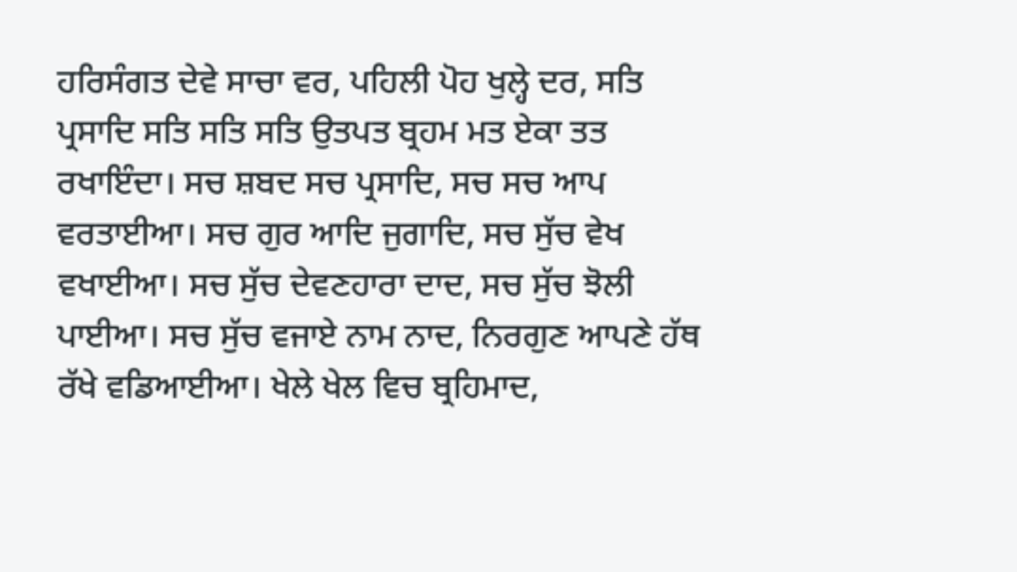ਹਰਿਸੰਗਤ ਦੇਵੇ ਸਾਚਾ ਵਰ, ਪਹਿਲੀ ਪੋਹ ਖੁਲ੍ਹੇ ਦਰ, ਸਤਿ ਪ੍ਰਸਾਦਿ ਸਤਿ ਸਤਿ ਸਤਿ ਉਤਪਤ ਬ੍ਰਹਮ ਮਤ ਏਕਾ ਤਤ ਰਖਾਇੰਦਾ। ਸਚ ਸ਼ਬਦ ਸਚ ਪ੍ਰਸਾਦਿ, ਸਚ ਸਚ ਆਪ ਵਰਤਾਈਆ। ਸਚ ਗੁਰ ਆਦਿ ਜੁਗਾਦਿ, ਸਚ ਸੁੱਚ ਵੇਖ ਵਖਾਈਆ। ਸਚ ਸੁੱਚ ਦੇਵਣਹਾਰਾ ਦਾਦ, ਸਚ ਸੁੱਚ ਝੋਲੀ ਪਾਈਆ। ਸਚ ਸੁੱਚ ਵਜਾਏ ਨਾਮ ਨਾਦ, ਨਿਰਗੁਣ ਆਪਣੇ ਹੱਥ ਰੱਖੇ ਵਡਿਆਈਆ। ਖੇਲੇ ਖੇਲ ਵਿਚ ਬ੍ਰਹਿਮਾਦ,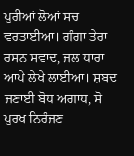ਪੁਰੀਆਂ ਲੋਆਂ ਸਚ ਵਰਤਾਈਆ। ਗੰਗਾ ਤੇਰਾ ਰਸਨ ਸਵਾਦ, ਜਲ ਧਾਰਾ ਆਪੇ ਲੇਖੇ ਲਾਈਆ। ਸ਼ਬਦ ਜਣਾਈ ਬੋਧ ਅਗਾਧ, ਸੋ ਪੁਰਖ ਨਿਰੰਜਣ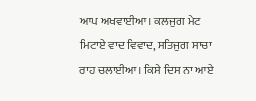ਆਪ ਅਖਵਾਈਆ। ਕਲਜੁਗ ਮੇਟ ਮਿਟਾਏ ਵਾਦ ਵਿਵਾਦ, ਸਤਿਜੁਗ ਸਾਚਾ ਰਾਹ ਚਲਾਈਆ। ਕਿਸੇ ਦਿਸ ਨਾ ਆਏ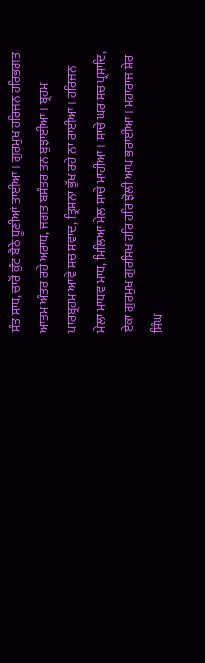ਸੰਤ ਸਾਧ, ਚਾਰੋਂ ਕੁੰਟ ਬੈਠੇ ਧੂਣੀਆਂ ਤਾਈਆ। ਗੁਰਮੁਖ ਹਰਿਜਨ ਹਰਿਭਗਤ ਆਤਮ ਅੰਤਰ ਰਹੇ ਅਰਾਧ, ਜਗਤ ਬਸੰਤਰ ਤਨ ਬੁਝਾਈਆ। ਬ੍ਰਹਮ ਪਾਰਬ੍ਰਹਮ ਆਵੇ ਸਚ ਸਵਾਦ, ਤ੍ਰਿਸ਼ਨਾ ਭੁੱਖ ਰਹੇ ਨਾ ਰਾਈਆ। ਹਰਿਜਨ ਮੇਲਾ ਮਾਧਵ ਮਾਧ, ਮਿਲਿਆ ਮੇਲ ਸਾਚੇ ਮਾਹੀਆ। ਸਾਚੇ ਘਰ ਸਚ ਪ੍ਰਸਾਦਿ, ਏਕਾ ਗੁਰਮੁਖ ਗੁਰਸਿਖ ਹਰਿ ਹਰਿ ਝੋਲੀ ਆਪ ਭਰਾਈਆ। ਮਹਾਰਾਜ ਸ਼ੇਰ ਸਿੰਘ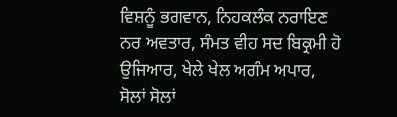ਵਿਸ਼ਨੂੰ ਭਗਵਾਨ, ਨਿਹਕਲੰਕ ਨਰਾਇਣ ਨਰ ਅਵਤਾਰ, ਸੰਮਤ ਵੀਹ ਸਦ ਬਿਕ੍ਰਮੀ ਹੋ ਉਜਿਆਰ, ਖੇਲੇ ਖੇਲ ਅਗੰਮ ਅਪਾਰ, ਸੋਲਾਂ ਸੋਲਾਂ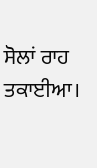ਸੋਲਾਂ ਰਾਹ ਤਕਾਈਆ।